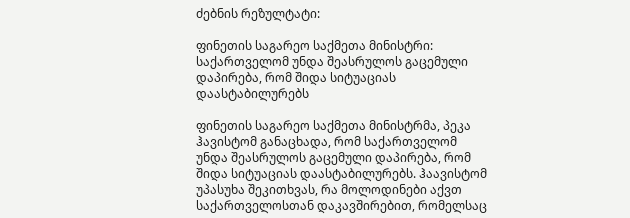ძებნის რეზულტატი:

ფინეთის საგარეო საქმეთა მინისტრი: საქართველომ უნდა შეასრულოს გაცემული დაპირება, რომ შიდა სიტუაციას დაასტაბილურებს

ფინეთის საგარეო საქმეთა მინისტრმა, პეკა ჰავისტომ განაცხადა, რომ საქართველომ უნდა შეასრულოს გაცემული დაპირება, რომ შიდა სიტუაციას დაასტაბილურებს. ჰაავისტომ უპასუხა შეკითხვას, რა მოლოდინები აქვთ საქართველოსთან დაკავშირებით, რომელსაც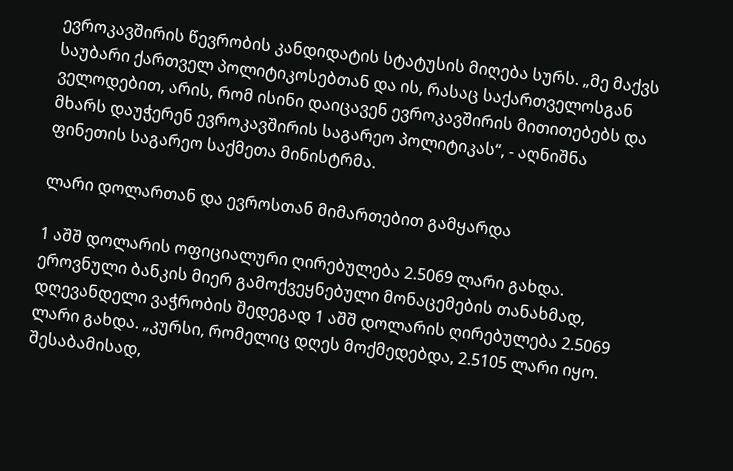ევროკავშირის წევრობის კანდიდატის სტატუსის მიღება სურს. „მე მაქვს საუბარი ქართველ პოლიტიკოსებთან და ის, რასაც საქართველოსგან ველოდებით, არის, რომ ისინი დაიცავენ ევროკავშირის მითითებებს და მხარს დაუჭერენ ევროკავშირის საგარეო პოლიტიკას“, - აღნიშნა ფინეთის საგარეო საქმეთა მინისტრმა.

ლარი დოლართან და ევროსთან მიმართებით გამყარდა

1 აშშ დოლარის ოფიციალური ღირებულება 2.5069 ლარი გახდა. ეროვნული ბანკის მიერ გამოქვეყნებული მონაცემების თანახმად, დღევანდელი ვაჭრობის შედეგად 1 აშშ დოლარის ღირებულება 2.5069 ლარი გახდა. „კურსი, რომელიც დღეს მოქმედებდა, 2.5105 ლარი იყო. შესაბამისად,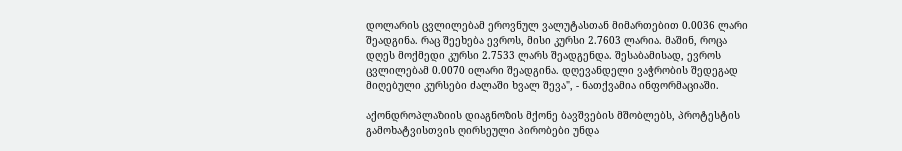დოლარის ცვლილებამ ეროვნულ ვალუტასთან მიმართებით 0.0036 ლარი შეადგინა. რაც შეეხება ევროს, მისი კურსი 2.7603 ლარია. მაშინ, როცა დღეს მოქმედი კურსი 2.7533 ლარს შეადგენდა. შესაბამისად, ევროს ცვლილებამ 0.0070 oლარი შეადგინა. დღევანდელი ვაჭრობის შედეგად მიღებული კურსები ძალაში ხვალ შევა", - ნათქვამია ინფორმაციაში.

აქონდროპლაზიის დიაგნოზის მქონე ბავშვების მშობლებს, პროტესტის გამოხატვისთვის ღირსეული პირობები უნდა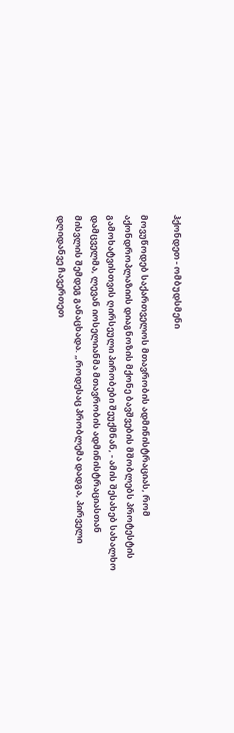ჰქონდეთ - ომბუდსმენი

მოვუწოდებ საქართველოს მთავრობის ადმინისტრაციას, რომ აქონდროპლაზიის დიაგნოზის მქონე ბავშვების მშობლებს პროტესტის გამოხატვისთვის ღირსეული პირობები შეუქმნან, - ამის შესახებ სახალხო დამცველმა, ლევან იოსელიანმა მთავრობის ადმინისტრაციასთან მისვლის შემდეგ განაცხადა. „როდესაც პრობლემა დადგა, პირველი დღიდანვე ჩავერთეთ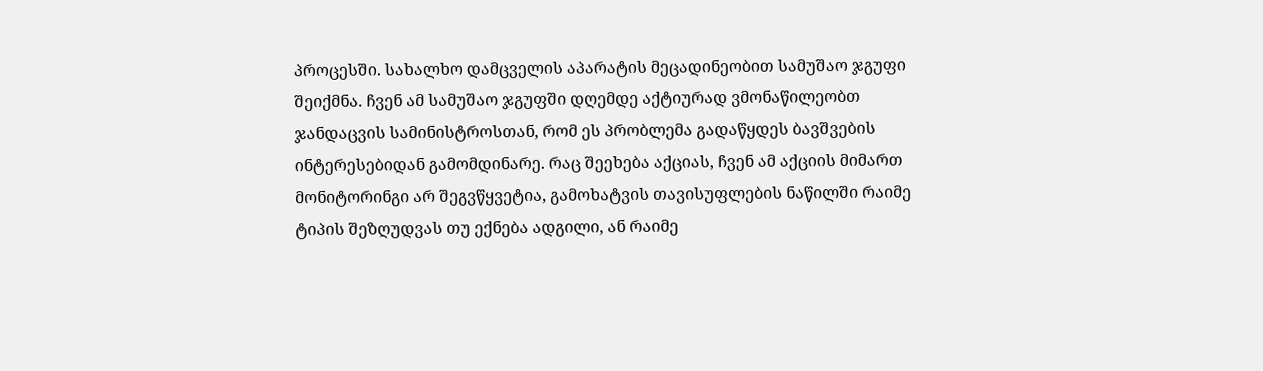პროცესში. სახალხო დამცველის აპარატის მეცადინეობით სამუშაო ჯგუფი შეიქმნა. ჩვენ ამ სამუშაო ჯგუფში დღემდე აქტიურად ვმონაწილეობთ ჯანდაცვის სამინისტროსთან, რომ ეს პრობლემა გადაწყდეს ბავშვების ინტერესებიდან გამომდინარე. რაც შეეხება აქციას, ჩვენ ამ აქციის მიმართ მონიტორინგი არ შეგვწყვეტია, გამოხატვის თავისუფლების ნაწილში რაიმე ტიპის შეზღუდვას თუ ექნება ადგილი, ან რაიმე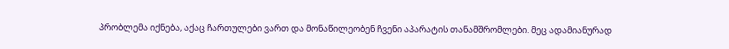პრობლემა იქნება, აქაც ჩართულები ვართ და მონაწილეობენ ჩვენი აპარატის თანამშრომლები. მეც ადამიანურად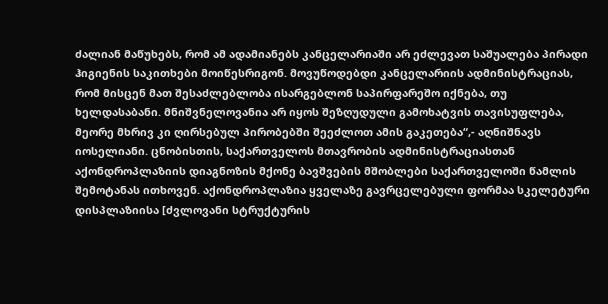ძალიან მაწუხებს, რომ ამ ადამიანებს კანცელარიაში არ ეძლევათ საშუალება პირადი ჰიგიენის საკითხები მოიწესრიგონ. მოვუწოდებდი კანცელარიის ადმინისტრაციას, რომ მისცენ მათ შესაძლებლობა ისარგებლონ საპირფარეშო იქნება, თუ ხელდასაბანი. მნიშვნელოვანია არ იყოს შეზღუდული გამოხატვის თავისუფლება, მეორე მხრივ კი ღირსებულ პირობებში შეეძლოთ ამის გაკეთება“,- აღნიშნავს იოსელიანი. ცნობისთის, საქართველოს მთავრობის ადმინისტრაციასთან აქონდროპლაზიის დიაგნოზის მქონე ბავშვების მშობლები საქართველოში წამლის შემოტანას ითხოვენ. აქონდროპლაზია ყველაზე გავრცელებული ფორმაა სკელეტური დისპლაზიისა [ძვლოვანი სტრუქტურის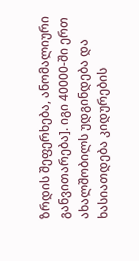ზრდის შეფერხება, ანომალიური განვითარება]. იგი 40000-ში ერთ ახალშობილს უდგინდება და ხასიათდება კიდურების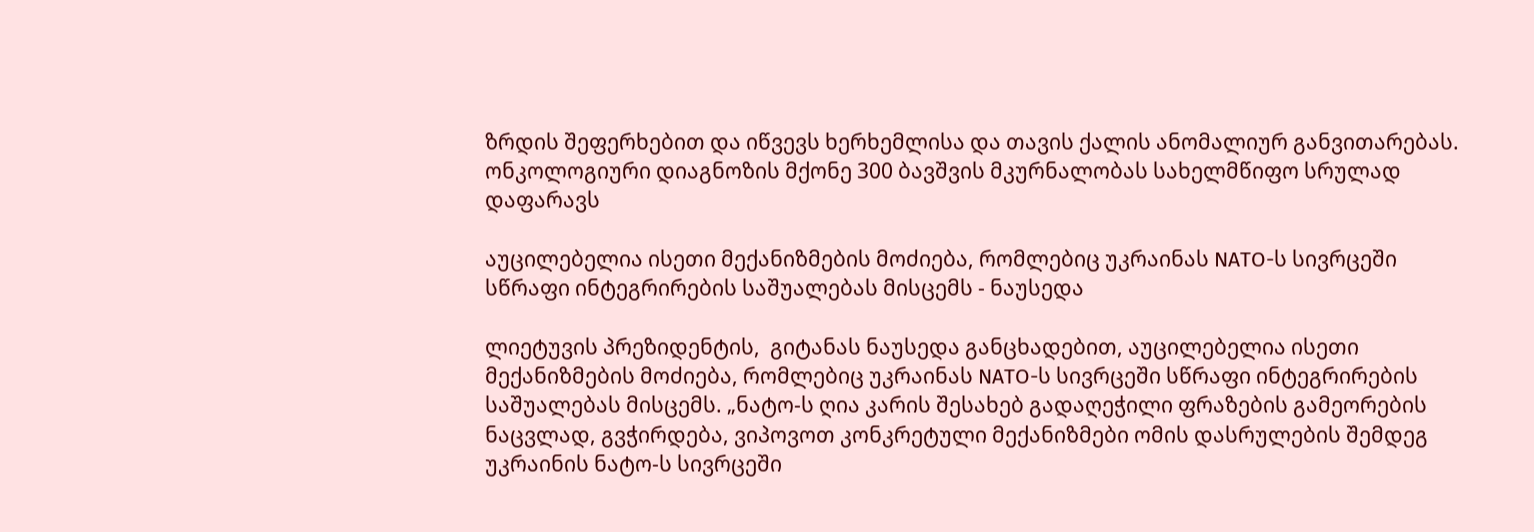ზრდის შეფერხებით და იწვევს ხერხემლისა და თავის ქალის ანომალიურ განვითარებას. ონკოლოგიური დიაგნოზის მქონე 300 ბავშვის მკურნალობას სახელმწიფო სრულად დაფარავს

აუცილებელია ისეთი მექანიზმების მოძიება, რომლებიც უკრაინას NATO-ს სივრცეში სწრაფი ინტეგრირების საშუალებას მისცემს - ნაუსედა

ლიეტუვის პრეზიდენტის,  გიტანას ნაუსედა განცხადებით, აუცილებელია ისეთი მექანიზმების მოძიება, რომლებიც უკრაინას NATO-ს სივრცეში სწრაფი ინტეგრირების საშუალებას მისცემს. „ნატო-ს ღია კარის შესახებ გადაღეჭილი ფრაზების გამეორების ნაცვლად, გვჭირდება, ვიპოვოთ კონკრეტული მექანიზმები ომის დასრულების შემდეგ უკრაინის ნატო-ს სივრცეში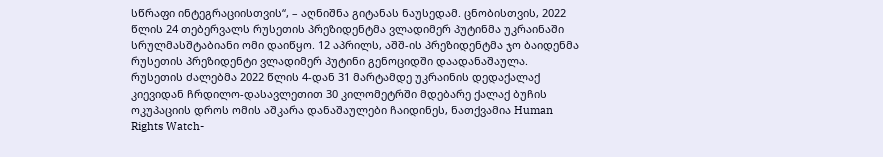სწრაფი ინტეგრაციისთვის“, – აღნიშნა გიტანას ნაუსედამ. ცნობისთვის, 2022 წლის 24 თებერვალს რუსეთის პრეზიდენტმა ვლადიმერ პუტინმა უკრაინაში სრულმასშტაბიანი ომი დაიწყო. 12 აპრილს, აშშ-ის პრეზიდენტმა ჯო ბაიდენმა რუსეთის პრეზიდენტი ვლადიმერ პუტინი გენოციდში დაადანაშაულა.  რუსეთის ძალებმა 2022 წლის 4-დან 31 მარტამდე უკრაინის დედაქალაქ კიევიდან ჩრდილო-დასავლეთით 30 კილომეტრში მდებარე ქალაქ ბუჩის ოკუპაციის დროს ომის აშკარა დანაშაულები ჩაიდინეს, ნათქვამია Human Rights Watch-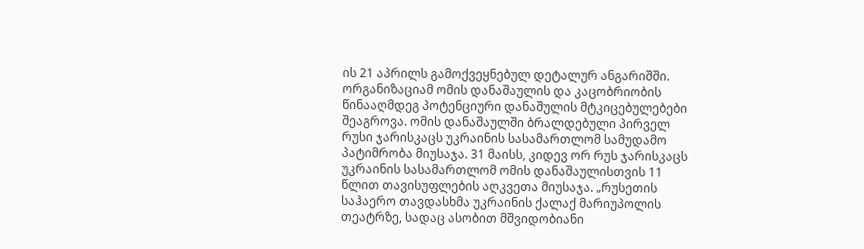ის 21 აპრილს გამოქვეყნებულ დეტალურ ანგარიშში. ორგანიზაციამ ომის დანაშაულის და კაცობრიობის წინააღმდეგ პოტენციური დანაშულის მტკიცებულებები შეაგროვა. ომის დანაშაულში ბრალდებული პირველ რუსი ჯარისკაცს უკრაინის სასამართლომ სამუდამო პატიმრობა მიუსაჯა. 31 მაისს, კიდევ ორ რუს ჯარისკაცს უკრაინის სასამართლომ ომის დანაშაულისთვის 11 წლით თავისუფლების აღკვეთა მიუსაჯა. „რუსეთის საჰაერო თავდასხმა უკრაინის ქალაქ მარიუპოლის თეატრზე, სადაც ასობით მშვიდობიანი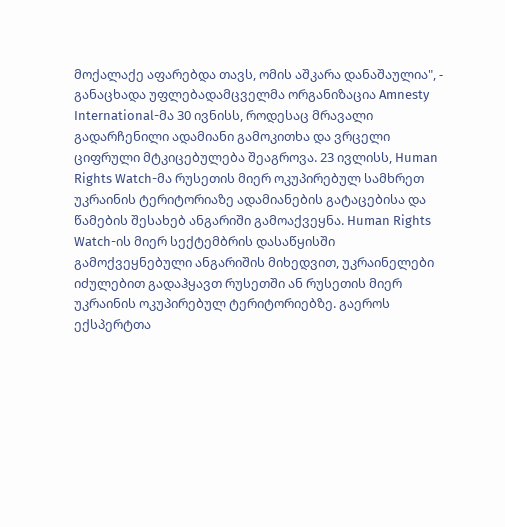მოქალაქე აფარებდა თავს, ომის აშკარა დანაშაულია", - განაცხადა უფლებადამცველმა ორგანიზაცია Amnesty International-მა 30 ივნისს, როდესაც მრავალი გადარჩენილი ადამიანი გამოკითხა და ვრცელი ციფრული მტკიცებულება შეაგროვა. 23 ივლისს, Human Rights Watch-მა რუსეთის მიერ ოკუპირებულ სამხრეთ უკრაინის ტერიტორიაზე ადამიანების გატაცებისა და წამების შესახებ ანგარიში გამოაქვეყნა. Human Rights Watch-ის მიერ სექტემბრის დასაწყისში გამოქვეყნებული ანგარიშის მიხედვით, უკრაინელები იძულებით გადაჰყავთ რუსეთში ან რუსეთის მიერ უკრაინის ოკუპირებულ ტერიტორიებზე. გაეროს ექსპერტთა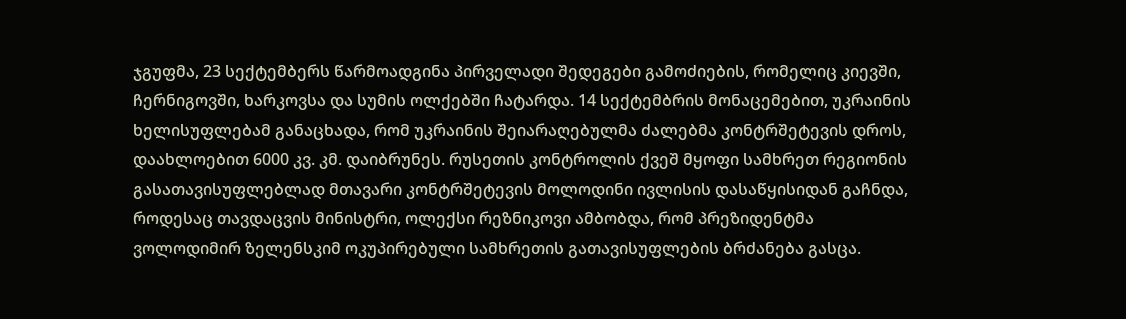ჯგუფმა, 23 სექტემბერს წარმოადგინა პირველადი შედეგები გამოძიების, რომელიც კიევში, ჩერნიგოვში, ხარკოვსა და სუმის ოლქებში ჩატარდა. 14 სექტემბრის მონაცემებით, უკრაინის ხელისუფლებამ განაცხადა, რომ უკრაინის შეიარაღებულმა ძალებმა კონტრშეტევის დროს, დაახლოებით 6000 კვ. კმ. დაიბრუნეს. რუსეთის კონტროლის ქვეშ მყოფი სამხრეთ რეგიონის გასათავისუფლებლად მთავარი კონტრშეტევის მოლოდინი ივლისის დასაწყისიდან გაჩნდა, როდესაც თავდაცვის მინისტრი, ოლექსი რეზნიკოვი ამბობდა, რომ პრეზიდენტმა ვოლოდიმირ ზელენსკიმ ოკუპირებული სამხრეთის გათავისუფლების ბრძანება გასცა.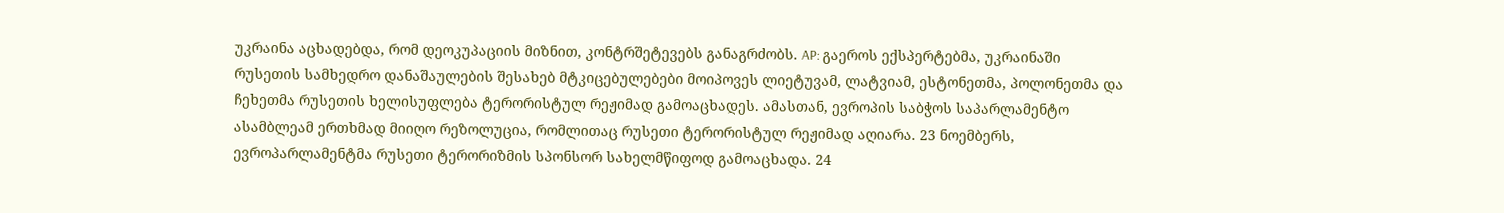უკრაინა აცხადებდა, რომ დეოკუპაციის მიზნით, კონტრშეტევებს განაგრძობს. AP: გაეროს ექსპერტებმა, უკრაინაში რუსეთის სამხედრო დანაშაულების შესახებ მტკიცებულებები მოიპოვეს ლიეტუვამ, ლატვიამ, ესტონეთმა, პოლონეთმა და ჩეხეთმა რუსეთის ხელისუფლება ტერორისტულ რეჟიმად გამოაცხადეს. ამასთან, ევროპის საბჭოს საპარლამენტო ასამბლეამ ერთხმად მიიღო რეზოლუცია, რომლითაც რუსეთი ტერორისტულ რეჟიმად აღიარა. 23 ნოემბერს, ევროპარლამენტმა რუსეთი ტერორიზმის სპონსორ სახელმწიფოდ გამოაცხადა. 24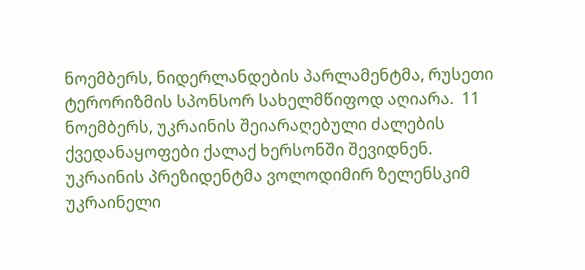ნოემბერს, ნიდერლანდების პარლამენტმა, რუსეთი ტერორიზმის სპონსორ სახელმწიფოდ აღიარა.  11 ნოემბერს, უკრაინის შეიარაღებული ძალების ქვედანაყოფები ქალაქ ხერსონში შევიდნენ. უკრაინის პრეზიდენტმა ვოლოდიმირ ზელენსკიმ უკრაინელი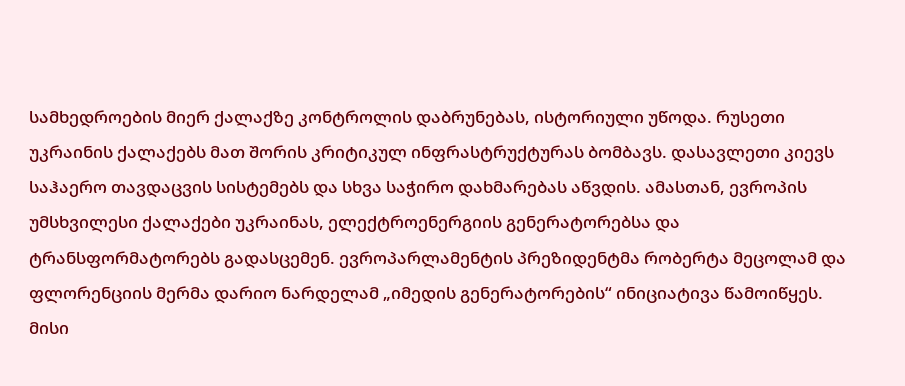სამხედროების მიერ ქალაქზე კონტროლის დაბრუნებას, ისტორიული უწოდა. რუსეთი უკრაინის ქალაქებს მათ შორის კრიტიკულ ინფრასტრუქტურას ბომბავს. დასავლეთი კიევს საჰაერო თავდაცვის სისტემებს და სხვა საჭირო დახმარებას აწვდის. ამასთან, ევროპის უმსხვილესი ქალაქები უკრაინას, ელექტროენერგიის გენერატორებსა და ტრანსფორმატორებს გადასცემენ. ევროპარლამენტის პრეზიდენტმა რობერტა მეცოლამ და ფლორენციის მერმა დარიო ნარდელამ „იმედის გენერატორების“ ინიციატივა წამოიწყეს. მისი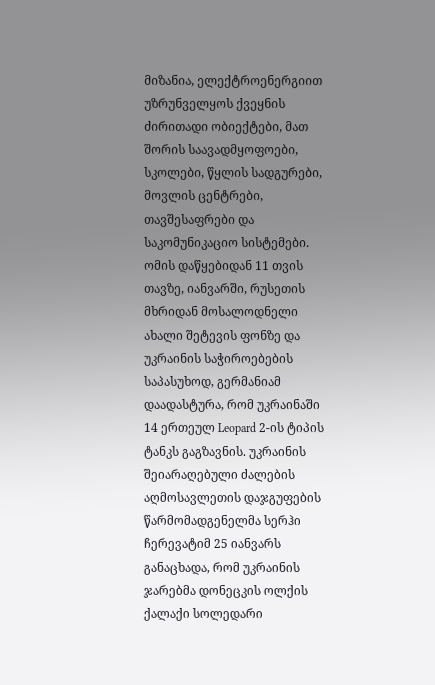მიზანია, ელექტროენერგიით უზრუნველყოს ქვეყნის ძირითადი ობიექტები, მათ შორის საავადმყოფოები, სკოლები, წყლის სადგურები, მოვლის ცენტრები, თავშესაფრები და საკომუნიკაციო სისტემები. ომის დაწყებიდან 11 თვის თავზე, იანვარში, რუსეთის მხრიდან მოსალოდნელი ახალი შეტევის ფონზე და უკრაინის საჭიროებების საპასუხოდ, გერმანიამ დაადასტურა, რომ უკრაინაში 14 ერთეულ Leopard 2-ის ტიპის ტანკს გაგზავნის. უკრაინის შეიარაღებული ძალების აღმოსავლეთის დაჯგუფების წარმომადგენელმა სერჰი ჩერევატიმ 25 იანვარს განაცხადა, რომ უკრაინის ჯარებმა დონეცკის ოლქის ქალაქი სოლედარი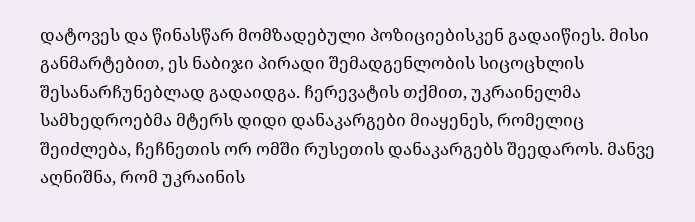დატოვეს და წინასწარ მომზადებული პოზიციებისკენ გადაიწიეს. მისი განმარტებით, ეს ნაბიჯი პირადი შემადგენლობის სიცოცხლის შესანარჩუნებლად გადაიდგა. ჩერევატის თქმით, უკრაინელმა სამხედროებმა მტერს დიდი დანაკარგები მიაყენეს, რომელიც შეიძლება, ჩეჩნეთის ორ ომში რუსეთის დანაკარგებს შეედაროს. მანვე აღნიშნა, რომ უკრაინის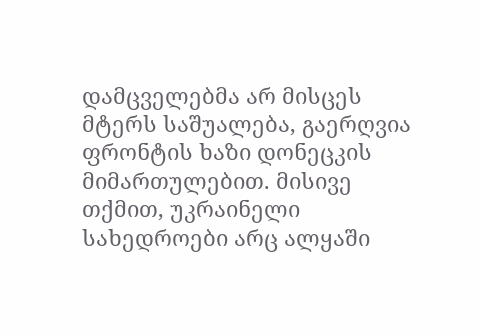დამცველებმა არ მისცეს მტერს საშუალება, გაერღვია ფრონტის ხაზი დონეცკის მიმართულებით. მისივე თქმით, უკრაინელი სახედროები არც ალყაში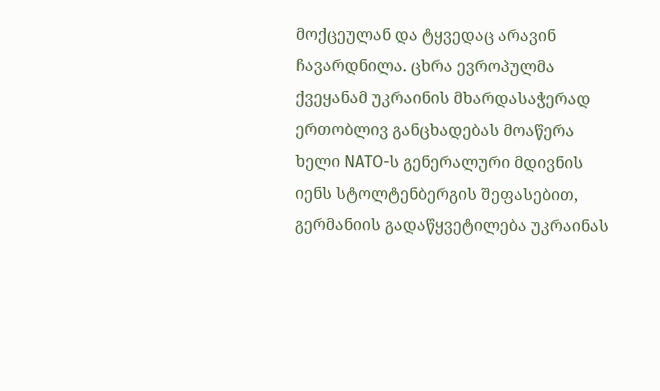მოქცეულან და ტყვედაც არავინ ჩავარდნილა. ცხრა ევროპულმა ქვეყანამ უკრაინის მხარდასაჭერად ერთობლივ განცხადებას მოაწერა ხელი NATO-ს გენერალური მდივნის იენს სტოლტენბერგის შეფასებით, გერმანიის გადაწყვეტილება უკრაინას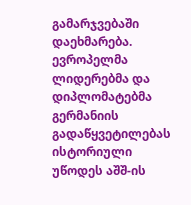გამარჯვებაში დაეხმარება. ევროპელმა ლიდერებმა და დიპლომატებმა გერმანიის გადაწყვეტილებას ისტორიული უწოდეს აშშ-ის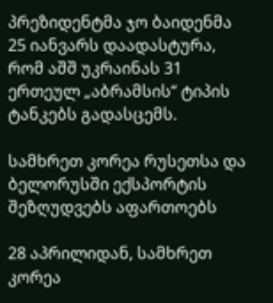პრეზიდენტმა ჯო ბაიდენმა 25 იანვარს დაადასტურა, რომ აშშ უკრაინას 31 ერთეულ „აბრამსის“ ტიპის ტანკებს გადასცემს.

სამხრეთ კორეა რუსეთსა და ბელორუსში ექსპორტის შეზღუდვებს აფართოებს

28 აპრილიდან, სამხრეთ კორეა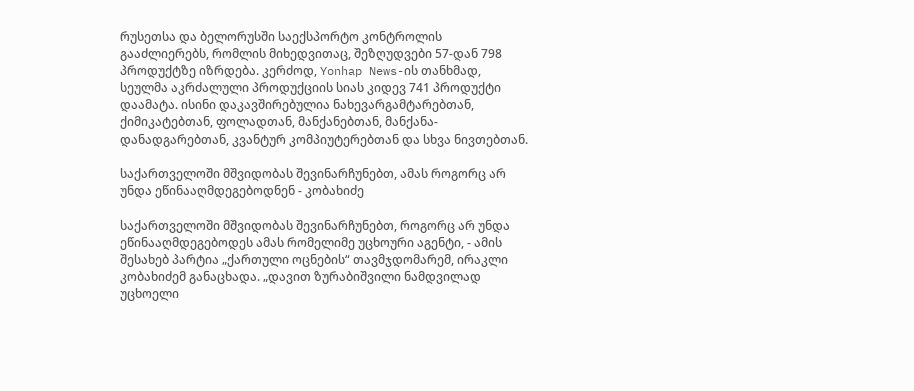რუსეთსა და ბელორუსში საექსპორტო კონტროლის გააძლიერებს, რომლის მიხედვითაც, შეზღუდვები 57-დან 798 პროდუქტზე იზრდება. კერძოდ, Yonhap News-ის თანხმად, სეულმა აკრძალული პროდუქციის სიას კიდევ 741 პროდუქტი დაამატა. ისინი დაკავშირებულია ნახევარგამტარებთან, ქიმიკატებთან, ფოლადთან, მანქანებთან, მანქანა-დანადგარებთან, კვანტურ კომპიუტერებთან და სხვა ნივთებთან.

საქართველოში მშვიდობას შევინარჩუნებთ, ამას როგორც არ უნდა ეწინააღმდეგებოდნენ - კობახიძე

საქართველოში მშვიდობას შევინარჩუნებთ, როგორც არ უნდა ეწინააღმდეგებოდეს ამას რომელიმე უცხოური აგენტი, - ამის შესახებ პარტია „ქართული ოცნების“ თავმჯდომარემ, ირაკლი კობახიძემ განაცხადა. „დავით ზურაბიშვილი ნამდვილად უცხოელი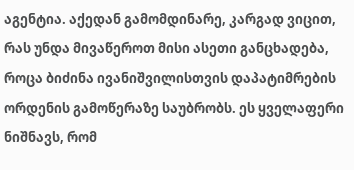აგენტია. აქედან გამომდინარე, კარგად ვიცით, რას უნდა მივაწეროთ მისი ასეთი განცხადება, როცა ბიძინა ივანიშვილისთვის დაპატიმრების ორდენის გამოწერაზე საუბრობს. ეს ყველაფერი ნიშნავს, რომ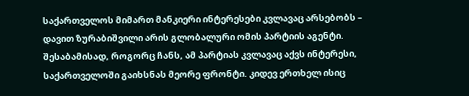საქართველოს მიმართ მანკიერი ინტერესები კვლავაც არსებობს – დავით ზურაბიშვილი არის გლობალური ომის პარტიის აგენტი. შესაბამისად, როგორც ჩანს, ამ პარტიას კვლავაც აქვს ინტერესი, საქართველოში გაიხსნას მეორე ფრონტი. კიდევ ერთხელ ისიც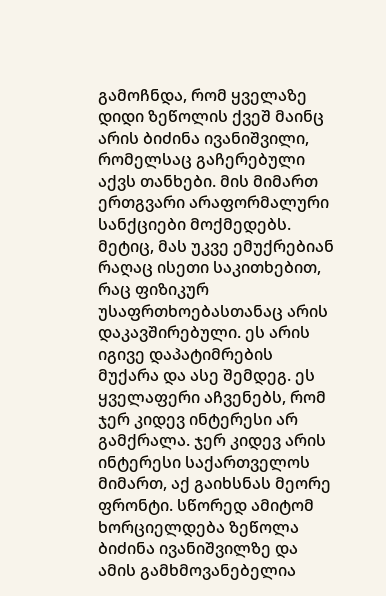გამოჩნდა, რომ ყველაზე დიდი ზეწოლის ქვეშ მაინც არის ბიძინა ივანიშვილი, რომელსაც გაჩერებული აქვს თანხები. მის მიმართ ერთგვარი არაფორმალური სანქციები მოქმედებს. მეტიც, მას უკვე ემუქრებიან რაღაც ისეთი საკითხებით, რაც ფიზიკურ უსაფრთხოებასთანაც არის დაკავშირებული. ეს არის იგივე დაპატიმრების მუქარა და ასე შემდეგ. ეს ყველაფერი აჩვენებს, რომ ჯერ კიდევ ინტერესი არ გამქრალა. ჯერ კიდევ არის ინტერესი საქართველოს მიმართ, აქ გაიხსნას მეორე ფრონტი. სწორედ ამიტომ ხორციელდება ზეწოლა ბიძინა ივანიშვილზე და ამის გამხმოვანებელია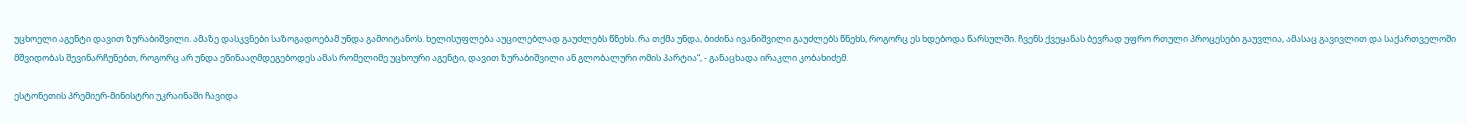უცხოელი აგენტი დავით ზურაბიშვილი. ამაზე დასკვნები საზოგადოებამ უნდა გამოიტანოს. ხელისუფლება აუცილებლად გაუძლებს წნეხს. რა თქმა უნდა, ბიძინა ივანიშვილი გაუძლებს წნეხს, როგორც ეს ხდებოდა წარსულში. ჩვენს ქვეყანას ბევრად უფრო რთული პროცესები გაუვლია, ამასაც გავივლით და საქართველოში მშვიდობას შევინარჩუნებთ, როგორც არ უნდა ეწინააღმდეგებოდეს ამას რომელიმე უცხოური აგენტი, დავით ზურაბიშვილი ან გლობალური ომის პარტია“, - განაცხადა ირაკლი კობახიძემ.

ესტონეთის პრემიერ-მინისტრი უკრაინაში ჩავიდა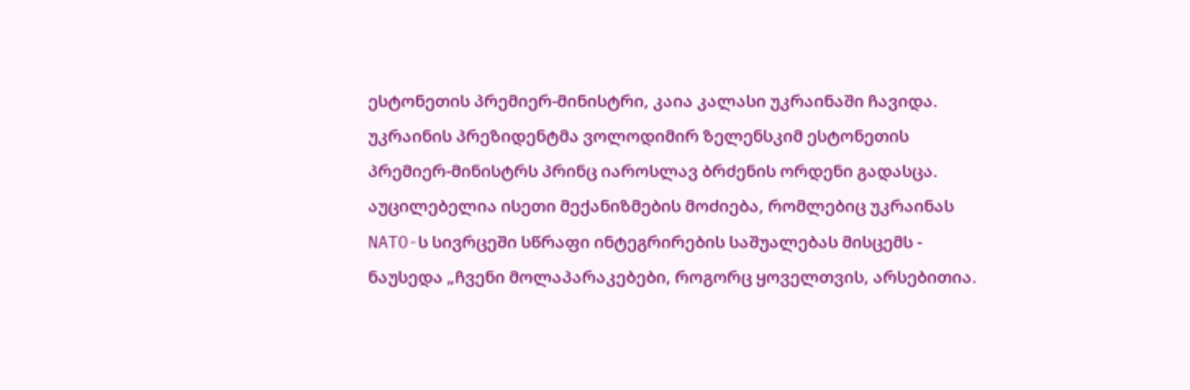ესტონეთის პრემიერ-მინისტრი, კაია კალასი უკრაინაში ჩავიდა. უკრაინის პრეზიდენტმა ვოლოდიმირ ზელენსკიმ ესტონეთის პრემიერ-მინისტრს პრინც იაროსლავ ბრძენის ორდენი გადასცა. აუცილებელია ისეთი მექანიზმების მოძიება, რომლებიც უკრაინას NATO-ს სივრცეში სწრაფი ინტეგრირების საშუალებას მისცემს - ნაუსედა „ჩვენი მოლაპარაკებები, როგორც ყოველთვის, არსებითია.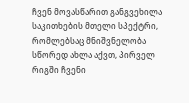ჩვენ მოვასწარით განგვეხილა საკითხების მთელი სპექტრი, რომლებსაც მნიშვნელობა სწორედ ახლა აქვთ, პირველ რიგში ჩვენი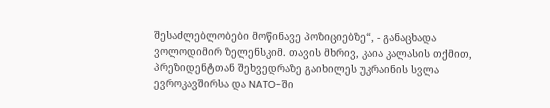შესაძლებლობები მოწინავე პოზიციებზე“, - განაცხადა ვოლოდიმირ ზელენსკიმ. თავის მხრივ, კაია კალასის თქმით, პრეზიდენტთან შეხვედრაზე გაიხილეს უკრაინის სვლა ევროკავშირსა და NATO-ში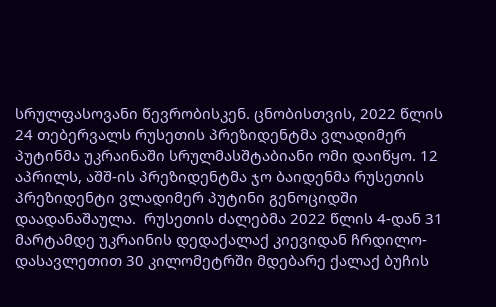სრულფასოვანი წევრობისკენ. ცნობისთვის, 2022 წლის 24 თებერვალს რუსეთის პრეზიდენტმა ვლადიმერ პუტინმა უკრაინაში სრულმასშტაბიანი ომი დაიწყო. 12 აპრილს, აშშ-ის პრეზიდენტმა ჯო ბაიდენმა რუსეთის პრეზიდენტი ვლადიმერ პუტინი გენოციდში დაადანაშაულა.  რუსეთის ძალებმა 2022 წლის 4-დან 31 მარტამდე უკრაინის დედაქალაქ კიევიდან ჩრდილო-დასავლეთით 30 კილომეტრში მდებარე ქალაქ ბუჩის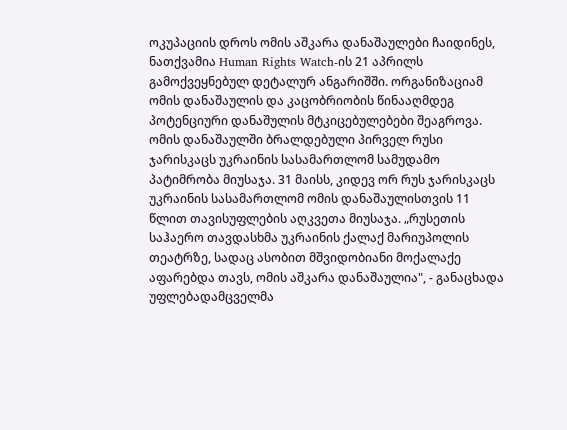ოკუპაციის დროს ომის აშკარა დანაშაულები ჩაიდინეს, ნათქვამია Human Rights Watch-ის 21 აპრილს გამოქვეყნებულ დეტალურ ანგარიშში. ორგანიზაციამ ომის დანაშაულის და კაცობრიობის წინააღმდეგ პოტენციური დანაშულის მტკიცებულებები შეაგროვა. ომის დანაშაულში ბრალდებული პირველ რუსი ჯარისკაცს უკრაინის სასამართლომ სამუდამო პატიმრობა მიუსაჯა. 31 მაისს, კიდევ ორ რუს ჯარისკაცს უკრაინის სასამართლომ ომის დანაშაულისთვის 11 წლით თავისუფლების აღკვეთა მიუსაჯა. „რუსეთის საჰაერო თავდასხმა უკრაინის ქალაქ მარიუპოლის თეატრზე, სადაც ასობით მშვიდობიანი მოქალაქე აფარებდა თავს, ომის აშკარა დანაშაულია", - განაცხადა უფლებადამცველმა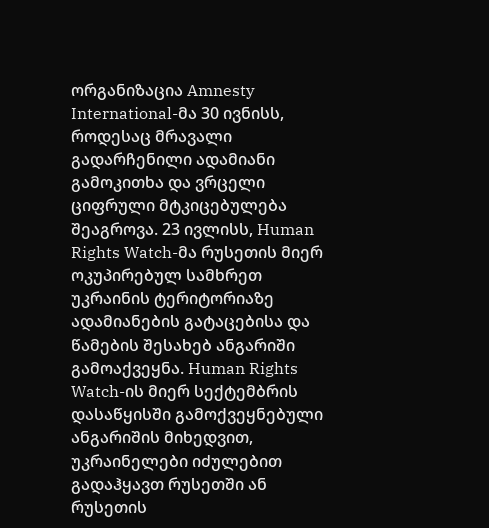ორგანიზაცია Amnesty International-მა 30 ივნისს, როდესაც მრავალი გადარჩენილი ადამიანი გამოკითხა და ვრცელი ციფრული მტკიცებულება შეაგროვა. 23 ივლისს, Human Rights Watch-მა რუსეთის მიერ ოკუპირებულ სამხრეთ უკრაინის ტერიტორიაზე ადამიანების გატაცებისა და წამების შესახებ ანგარიში გამოაქვეყნა. Human Rights Watch-ის მიერ სექტემბრის დასაწყისში გამოქვეყნებული ანგარიშის მიხედვით, უკრაინელები იძულებით გადაჰყავთ რუსეთში ან რუსეთის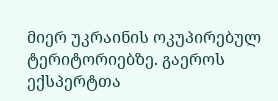მიერ უკრაინის ოკუპირებულ ტერიტორიებზე. გაეროს ექსპერტთა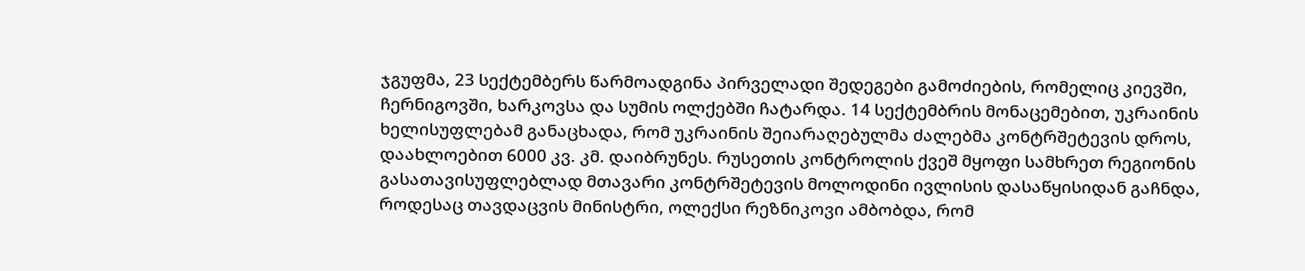ჯგუფმა, 23 სექტემბერს წარმოადგინა პირველადი შედეგები გამოძიების, რომელიც კიევში, ჩერნიგოვში, ხარკოვსა და სუმის ოლქებში ჩატარდა. 14 სექტემბრის მონაცემებით, უკრაინის ხელისუფლებამ განაცხადა, რომ უკრაინის შეიარაღებულმა ძალებმა კონტრშეტევის დროს, დაახლოებით 6000 კვ. კმ. დაიბრუნეს. რუსეთის კონტროლის ქვეშ მყოფი სამხრეთ რეგიონის გასათავისუფლებლად მთავარი კონტრშეტევის მოლოდინი ივლისის დასაწყისიდან გაჩნდა, როდესაც თავდაცვის მინისტრი, ოლექსი რეზნიკოვი ამბობდა, რომ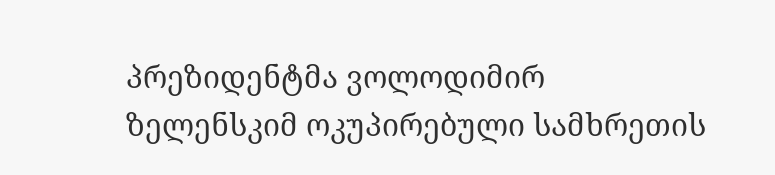პრეზიდენტმა ვოლოდიმირ ზელენსკიმ ოკუპირებული სამხრეთის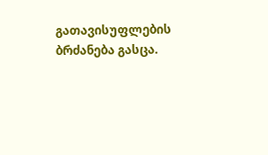გათავისუფლების ბრძანება გასცა.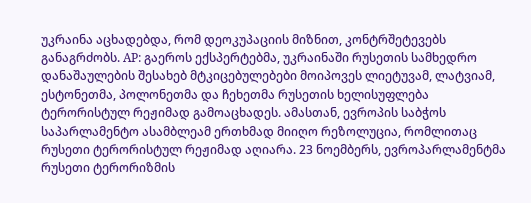უკრაინა აცხადებდა, რომ დეოკუპაციის მიზნით, კონტრშეტევებს განაგრძობს. AP: გაეროს ექსპერტებმა, უკრაინაში რუსეთის სამხედრო დანაშაულების შესახებ მტკიცებულებები მოიპოვეს ლიეტუვამ, ლატვიამ, ესტონეთმა, პოლონეთმა და ჩეხეთმა რუსეთის ხელისუფლება ტერორისტულ რეჟიმად გამოაცხადეს. ამასთან, ევროპის საბჭოს საპარლამენტო ასამბლეამ ერთხმად მიიღო რეზოლუცია, რომლითაც რუსეთი ტერორისტულ რეჟიმად აღიარა. 23 ნოემბერს, ევროპარლამენტმა რუსეთი ტერორიზმის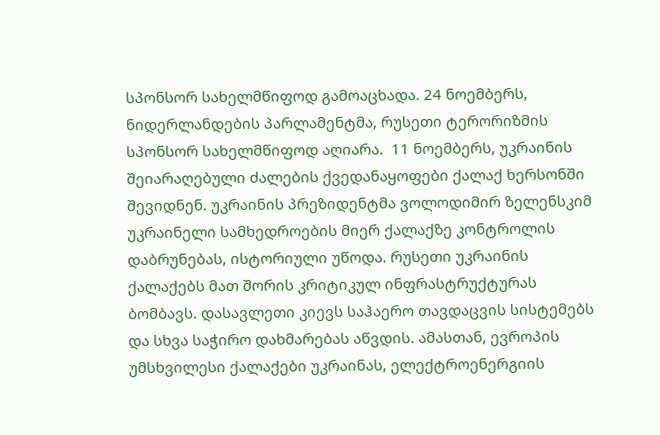სპონსორ სახელმწიფოდ გამოაცხადა. 24 ნოემბერს, ნიდერლანდების პარლამენტმა, რუსეთი ტერორიზმის სპონსორ სახელმწიფოდ აღიარა.  11 ნოემბერს, უკრაინის შეიარაღებული ძალების ქვედანაყოფები ქალაქ ხერსონში შევიდნენ. უკრაინის პრეზიდენტმა ვოლოდიმირ ზელენსკიმ უკრაინელი სამხედროების მიერ ქალაქზე კონტროლის დაბრუნებას, ისტორიული უწოდა. რუსეთი უკრაინის ქალაქებს მათ შორის კრიტიკულ ინფრასტრუქტურას ბომბავს. დასავლეთი კიევს საჰაერო თავდაცვის სისტემებს და სხვა საჭირო დახმარებას აწვდის. ამასთან, ევროპის უმსხვილესი ქალაქები უკრაინას, ელექტროენერგიის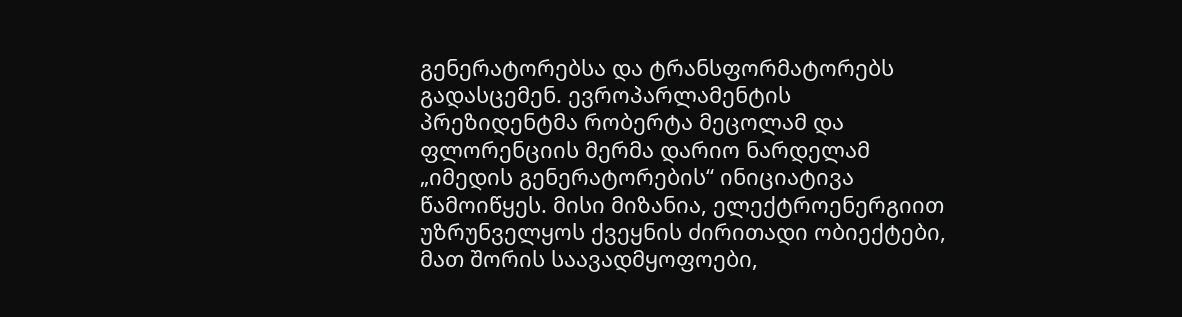გენერატორებსა და ტრანსფორმატორებს გადასცემენ. ევროპარლამენტის პრეზიდენტმა რობერტა მეცოლამ და ფლორენციის მერმა დარიო ნარდელამ „იმედის გენერატორების“ ინიციატივა წამოიწყეს. მისი მიზანია, ელექტროენერგიით უზრუნველყოს ქვეყნის ძირითადი ობიექტები, მათ შორის საავადმყოფოები,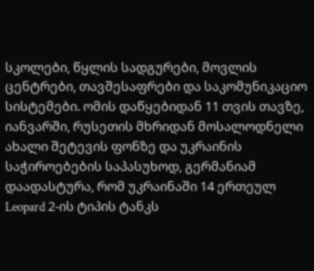სკოლები, წყლის სადგურები, მოვლის ცენტრები, თავშესაფრები და საკომუნიკაციო სისტემები. ომის დაწყებიდან 11 თვის თავზე, იანვარში, რუსეთის მხრიდან მოსალოდნელი ახალი შეტევის ფონზე და უკრაინის საჭიროებების საპასუხოდ, გერმანიამ დაადასტურა, რომ უკრაინაში 14 ერთეულ Leopard 2-ის ტიპის ტანკს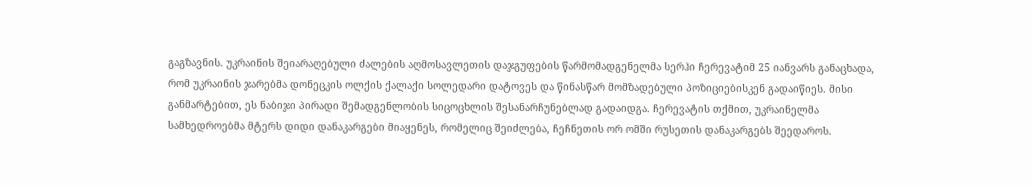გაგზავნის. უკრაინის შეიარაღებული ძალების აღმოსავლეთის დაჯგუფების წარმომადგენელმა სერჰი ჩერევატიმ 25 იანვარს განაცხადა, რომ უკრაინის ჯარებმა დონეცკის ოლქის ქალაქი სოლედარი დატოვეს და წინასწარ მომზადებული პოზიციებისკენ გადაიწიეს. მისი განმარტებით, ეს ნაბიჯი პირადი შემადგენლობის სიცოცხლის შესანარჩუნებლად გადაიდგა. ჩერევატის თქმით, უკრაინელმა სამხედროებმა მტერს დიდი დანაკარგები მიაყენეს, რომელიც შეიძლება, ჩეჩნეთის ორ ომში რუსეთის დანაკარგებს შეედაროს.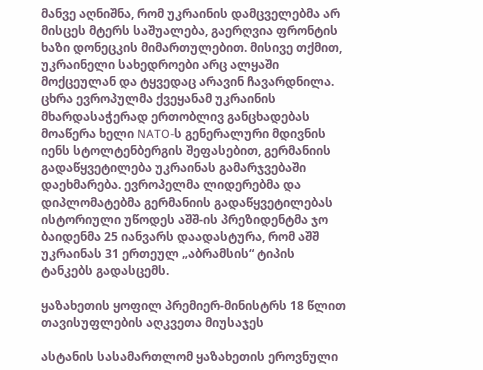მანვე აღნიშნა, რომ უკრაინის დამცველებმა არ მისცეს მტერს საშუალება, გაერღვია ფრონტის ხაზი დონეცკის მიმართულებით. მისივე თქმით, უკრაინელი სახედროები არც ალყაში მოქცეულან და ტყვედაც არავინ ჩავარდნილა. ცხრა ევროპულმა ქვეყანამ უკრაინის მხარდასაჭერად ერთობლივ განცხადებას მოაწერა ხელი NATO-ს გენერალური მდივნის იენს სტოლტენბერგის შეფასებით, გერმანიის გადაწყვეტილება უკრაინას გამარჯვებაში დაეხმარება. ევროპელმა ლიდერებმა და დიპლომატებმა გერმანიის გადაწყვეტილებას ისტორიული უწოდეს აშშ-ის პრეზიდენტმა ჯო ბაიდენმა 25 იანვარს დაადასტურა, რომ აშშ უკრაინას 31 ერთეულ „აბრამსის“ ტიპის ტანკებს გადასცემს.

ყაზახეთის ყოფილ პრემიერ-მინისტრს 18 წლით თავისუფლების აღკვეთა მიუსაჯეს

ასტანის სასამართლომ ყაზახეთის ეროვნული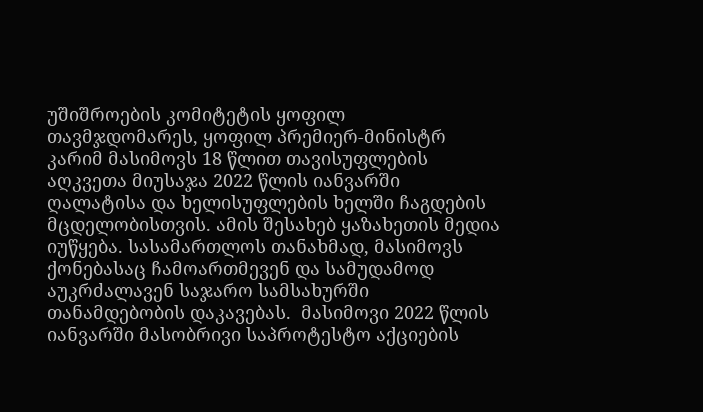უშიშროების კომიტეტის ყოფილ თავმჯდომარეს, ყოფილ პრემიერ-მინისტრ კარიმ მასიმოვს 18 წლით თავისუფლების აღკვეთა მიუსაჯა 2022 წლის იანვარში ღალატისა და ხელისუფლების ხელში ჩაგდების მცდელობისთვის. ამის შესახებ ყაზახეთის მედია იუწყება. სასამართლოს თანახმად, მასიმოვს ქონებასაც ჩამოართმევენ და სამუდამოდ აუკრძალავენ საჯარო სამსახურში თანამდებობის დაკავებას.  მასიმოვი 2022 წლის იანვარში მასობრივი საპროტესტო აქციების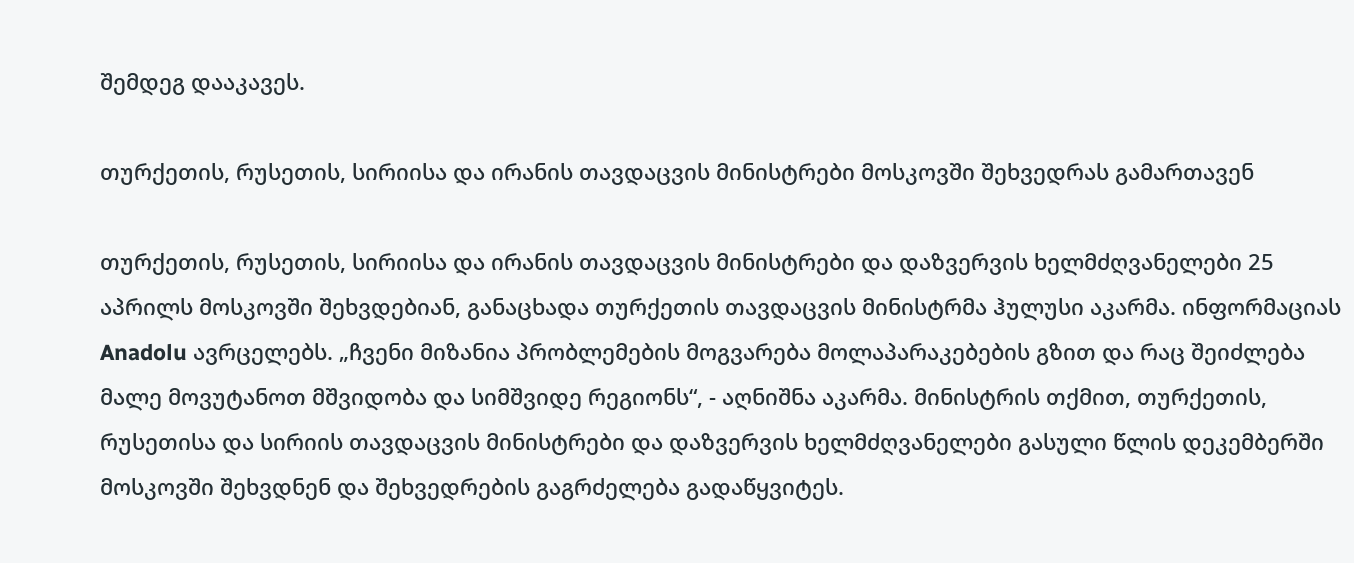შემდეგ დააკავეს.

თურქეთის, რუსეთის, სირიისა და ირანის თავდაცვის მინისტრები მოსკოვში შეხვედრას გამართავენ

თურქეთის, რუსეთის, სირიისა და ირანის თავდაცვის მინისტრები და დაზვერვის ხელმძღვანელები 25 აპრილს მოსკოვში შეხვდებიან, განაცხადა თურქეთის თავდაცვის მინისტრმა ჰულუსი აკარმა. ინფორმაციას Anadolu ავრცელებს. „ჩვენი მიზანია პრობლემების მოგვარება მოლაპარაკებების გზით და რაც შეიძლება მალე მოვუტანოთ მშვიდობა და სიმშვიდე რეგიონს“, - აღნიშნა აკარმა. მინისტრის თქმით, თურქეთის, რუსეთისა და სირიის თავდაცვის მინისტრები და დაზვერვის ხელმძღვანელები გასული წლის დეკემბერში მოსკოვში შეხვდნენ და შეხვედრების გაგრძელება გადაწყვიტეს.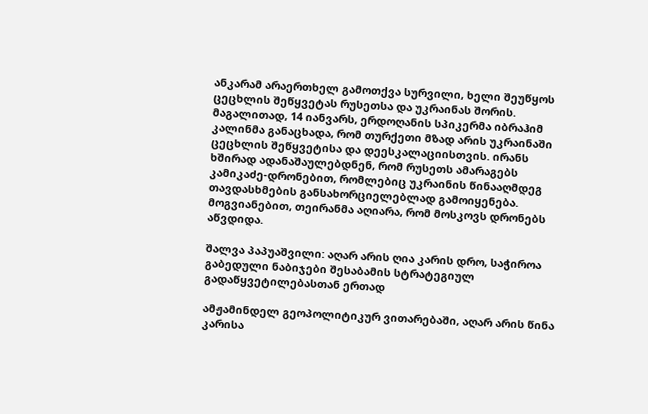ანკარამ არაერთხელ გამოთქვა სურვილი, ხელი შეუწყოს ცეცხლის შეწყვეტას რუსეთსა და უკრაინას შორის. მაგალითად, 14 იანვარს, ერდოღანის სპიკერმა იბრაჰიმ კალინმა განაცხადა, რომ თურქეთი მზად არის უკრაინაში ცეცხლის შეწყვეტისა და დეესკალაციისთვის. ირანს ხშირად ადანაშაულებდნენ, რომ რუსეთს ამარაგებს კამიკაძე-დრონებით, რომლებიც უკრაინის წინააღმდეგ თავდასხმების განსახორციელებლად გამოიყენება. მოგვიანებით, თეირანმა აღიარა, რომ მოსკოვს დრონებს აწვდიდა.

შალვა პაპუაშვილი: აღარ არის ღია კარის დრო, საჭიროა გაბედული ნაბიჯები შესაბამის სტრატეგიულ გადაწყვეტილებასთან ერთად

ამჟამინდელ გეოპოლიტიკურ ვითარებაში, აღარ არის წინა კარისა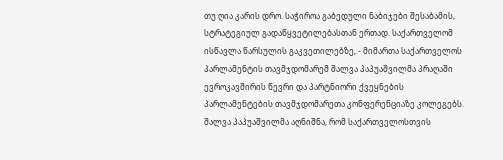თუ ღია კარის დრო. საჭიროა გაბედული ნაბიჯები შესაბამის, სტრატეგიულ გადაწყვეტილებასთან ერთად. საქართველომ ისწავლა წარსულის გაკვეთილებზე, - მიმართა საქართველოს პარლამენტის თავმჯდომარემ შალვა პაპუაშვილმა პრაღაში ევროკავშირის წევრი და პარტნიორი ქვეყნების პარლამენტების თავმჯდომარეთა კონფერენციაზე კოლეგებს. შალვა პაპუაშვილმა აღნიშნა, რომ საქართველოსთვის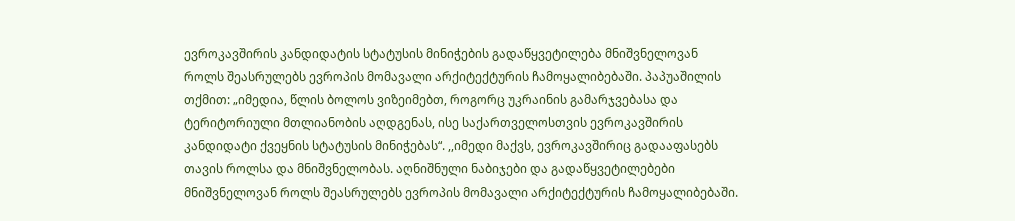ევროკავშირის კანდიდატის სტატუსის მინიჭების გადაწყვეტილება მნიშვნელოვან როლს შეასრულებს ევროპის მომავალი არქიტექტურის ჩამოყალიბებაში. პაპუაშილის თქმით: „იმედია, წლის ბოლოს ვიზეიმებთ, როგორც უკრაინის გამარჯვებასა და ტერიტორიული მთლიანობის აღდგენას, ისე საქართველოსთვის ევროკავშირის კანდიდატი ქვეყნის სტატუსის მინიჭებას“. ,,იმედი მაქვს, ევროკავშირიც გადააფასებს თავის როლსა და მნიშვნელობას. აღნიშნული ნაბიჯები და გადაწყვეტილებები მნიშვნელოვან როლს შეასრულებს ევროპის მომავალი არქიტექტურის ჩამოყალიბებაში.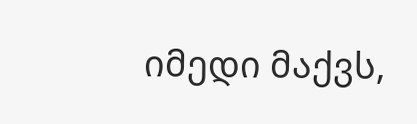იმედი მაქვს,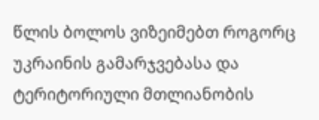წლის ბოლოს ვიზეიმებთ როგორც უკრაინის გამარჯვებასა და ტერიტორიული მთლიანობის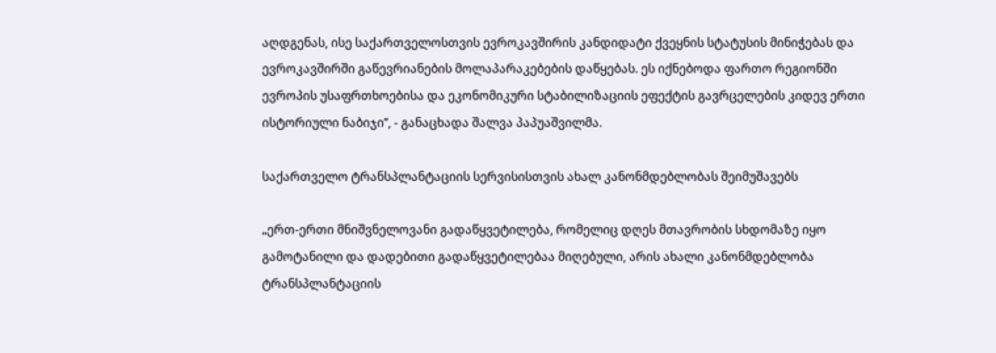აღდგენას, ისე საქართველოსთვის ევროკავშირის კანდიდატი ქვეყნის სტატუსის მინიჭებას და ევროკავშირში გაწევრიანების მოლაპარაკებების დაწყებას. ეს იქნებოდა ფართო რეგიონში ევროპის უსაფრთხოებისა და ეკონომიკური სტაბილიზაციის ეფექტის გავრცელების კიდევ ერთი ისტორიული ნაბიჯი’’, - განაცხადა შალვა პაპუაშვილმა.

საქართველო ტრანსპლანტაციის სერვისისთვის ახალ კანონმდებლობას შეიმუშავებს

„ერთ-ერთი მნიშვნელოვანი გადაწყვეტილება, რომელიც დღეს მთავრობის სხდომაზე იყო გამოტანილი და დადებითი გადაწყვეტილებაა მიღებული, არის ახალი კანონმდებლობა ტრანსპლანტაციის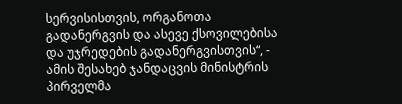სერვისისთვის, ორგანოთა გადანერგვის და ასევე ქსოვილებისა და უჯრედების გადანერგვისთვის“, - ამის შესახებ ჯანდაცვის მინისტრის პირველმა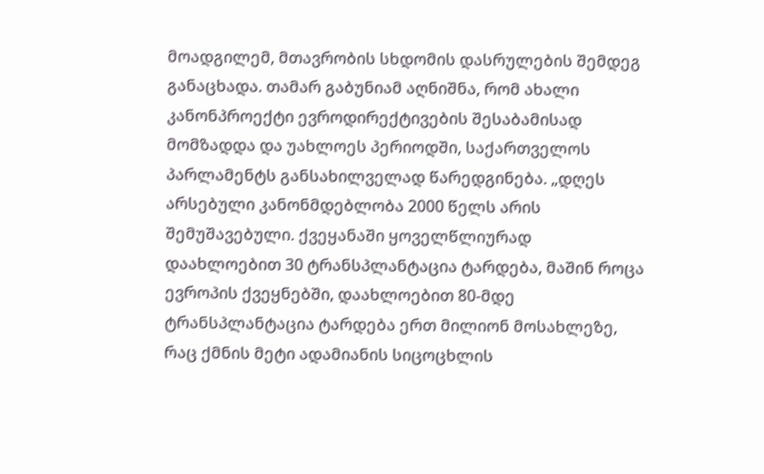მოადგილემ, მთავრობის სხდომის დასრულების შემდეგ განაცხადა. თამარ გაბუნიამ აღნიშნა, რომ ახალი კანონპროექტი ევროდირექტივების შესაბამისად მომზადდა და უახლოეს პერიოდში, საქართველოს პარლამენტს განსახილველად წარედგინება. „დღეს არსებული კანონმდებლობა 2000 წელს არის შემუშავებული. ქვეყანაში ყოველწლიურად დაახლოებით 30 ტრანსპლანტაცია ტარდება, მაშინ როცა ევროპის ქვეყნებში, დაახლოებით 80-მდე ტრანსპლანტაცია ტარდება ერთ მილიონ მოსახლეზე, რაც ქმნის მეტი ადამიანის სიცოცხლის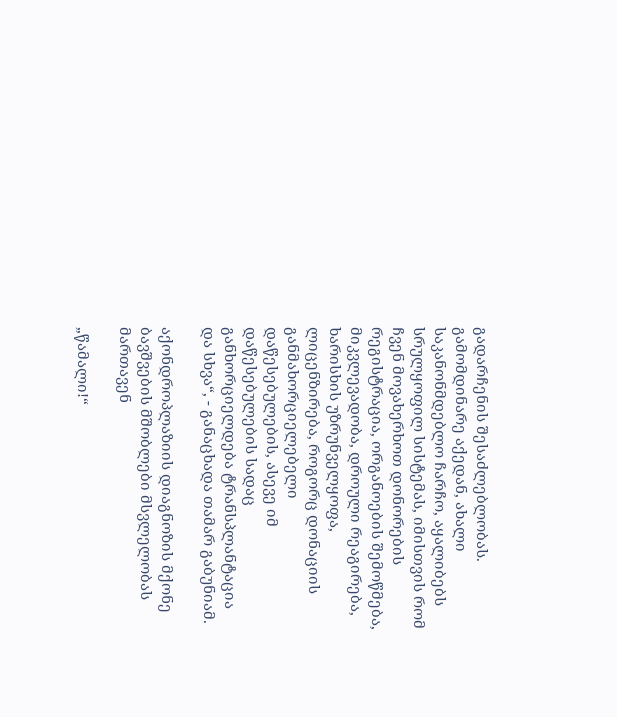გადარჩენის შესაძლებლობას. გამომდინარე აქედან, ახალი საკანონმდებლო ჩარჩო, აყალიბებს სრულყოფილ სისტემას, იმისთვის რომ ჩვენ მოვახერხოთ დონორების რეგისტრაცია, ორგანოების შემოწმება, მიკვლევადობა, დროული რეაგირება, ხარისხის უზრუნველყოფა, ლიცენზირება, როგორც დონაციის განმახორციელებელი დაწესებულების, ასევე იმ დაწესებულების სადაც განხორციელდება ტრანსპლანტაცია და სხვა“, - განაცხადა თამარ გაბუნიამ.

აქონდროპლაზიის დიაგნოზის მქონე ბავშვების მშობლები მსვლელობას მართავენ

„წამალი!“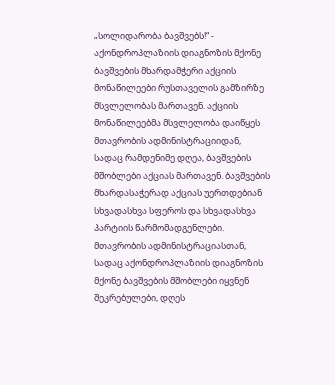„სოლიდარობა ბავშვებს!“ - აქონდროპლაზიის დიაგნოზის მქონე ბავშვების მხარდამჭერი აქციის მონაწილეები რუსთაველის გამზირზე მსვლელობას მართავენ. აქციის მონაწილეებმა მსვლელობა დაიწყეს მთავრობის ადმინისტრაციიდან, სადაც რამდენიმე დღეა, ბავშვების მშობლები აქციას მართავენ. ბავშვების მხარდასაჭერად აქციას უერთდებიან სხვადასხვა სფეროს და სხვადასხვა პარტიის წარმომადგენლები. მთავრობის ადმინისტრაციასთან, სადაც აქონდროპლაზიის დიაგნოზის მქონე ბავშვების მშობლები იყვნენ შეკრებულები, დღეს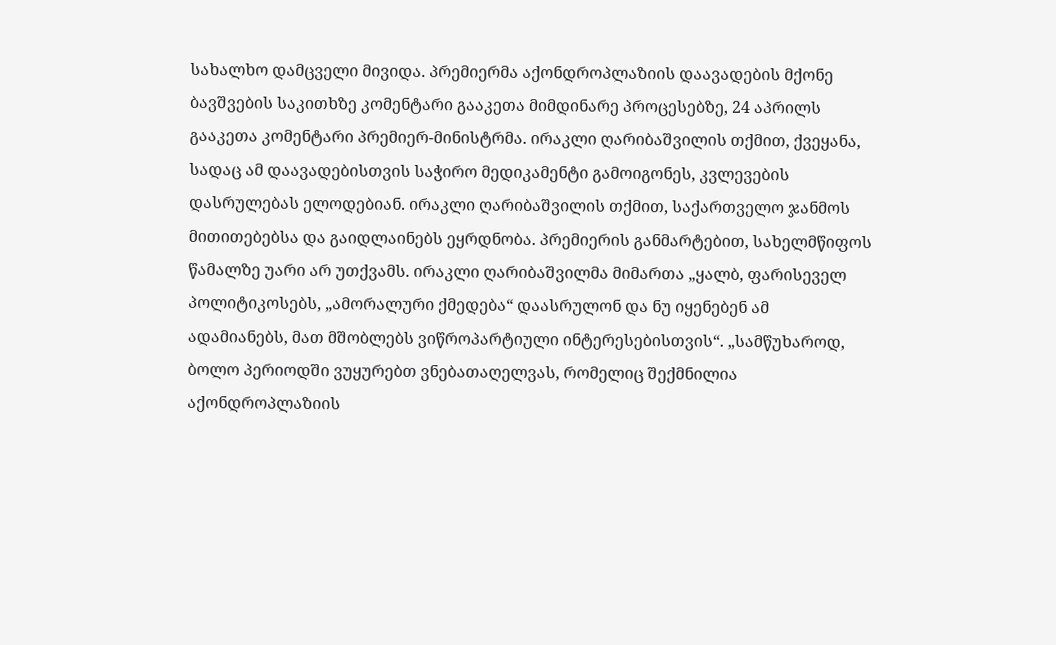სახალხო დამცველი მივიდა. პრემიერმა აქონდროპლაზიის დაავადების მქონე ბავშვების საკითხზე კომენტარი გააკეთა მიმდინარე პროცესებზე, 24 აპრილს გააკეთა კომენტარი პრემიერ-მინისტრმა. ირაკლი ღარიბაშვილის თქმით, ქვეყანა, სადაც ამ დაავადებისთვის საჭირო მედიკამენტი გამოიგონეს, კვლევების დასრულებას ელოდებიან. ირაკლი ღარიბაშვილის თქმით, საქართველო ჯანმოს მითითებებსა და გაიდლაინებს ეყრდნობა. პრემიერის განმარტებით, სახელმწიფოს წამალზე უარი არ უთქვამს. ირაკლი ღარიბაშვილმა მიმართა „ყალბ, ფარისეველ პოლიტიკოსებს, „ამორალური ქმედება“ დაასრულონ და ნუ იყენებენ ამ ადამიანებს, მათ მშობლებს ვიწროპარტიული ინტერესებისთვის“. „სამწუხაროდ, ბოლო პერიოდში ვუყურებთ ვნებათაღელვას, რომელიც შექმნილია აქონდროპლაზიის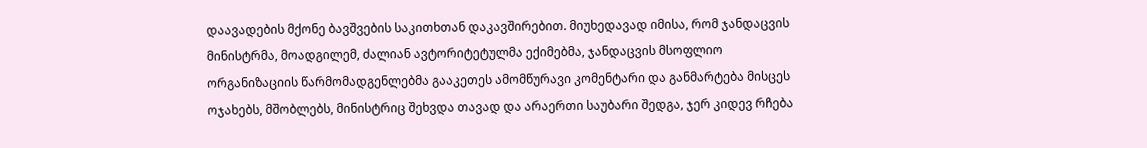დაავადების მქონე ბავშვების საკითხთან დაკავშირებით. მიუხედავად იმისა, რომ ჯანდაცვის მინისტრმა, მოადგილემ, ძალიან ავტორიტეტულმა ექიმებმა, ჯანდაცვის მსოფლიო ორგანიზაციის წარმომადგენლებმა გააკეთეს ამომწურავი კომენტარი და განმარტება მისცეს ოჯახებს, მშობლებს, მინისტრიც შეხვდა თავად და არაერთი საუბარი შედგა, ჯერ კიდევ რჩება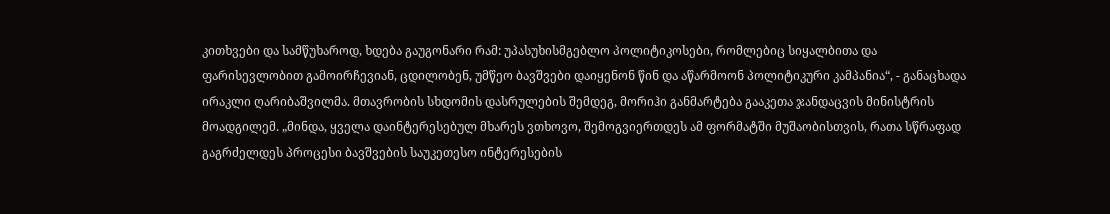კითხვები და სამწუხაროდ, ხდება გაუგონარი რამ: უპასუხისმგებლო პოლიტიკოსები, რომლებიც სიყალბითა და ფარისევლობით გამოირჩევიან, ცდილობენ, უმწეო ბავშვები დაიყენონ წინ და აწარმოონ პოლიტიკური კამპანია“, - განაცხადა ირაკლი ღარიბაშვილმა. მთავრობის სხდომის დასრულების შემდეგ, მორიჰი განმარტება გააკეთა ჯანდაცვის მინისტრის მოადგილემ. „მინდა, ყველა დაინტერესებულ მხარეს ვთხოვო, შემოგვიერთდეს ამ ფორმატში მუშაობისთვის, რათა სწრაფად გაგრძელდეს პროცესი ბავშვების საუკეთესო ინტერესების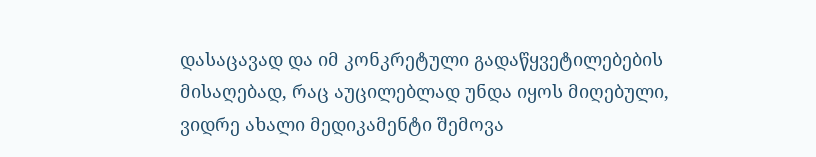დასაცავად და იმ კონკრეტული გადაწყვეტილებების მისაღებად, რაც აუცილებლად უნდა იყოს მიღებული, ვიდრე ახალი მედიკამენტი შემოვა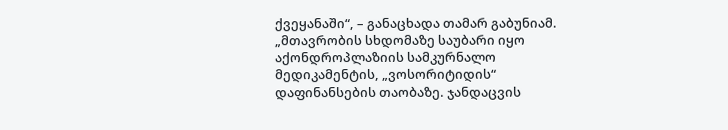ქვეყანაში“, – განაცხადა თამარ გაბუნიამ. „მთავრობის სხდომაზე საუბარი იყო აქონდროპლაზიის სამკურნალო მედიკამენტის, „ვოსორიტიდის“ დაფინანსების თაობაზე. ჯანდაცვის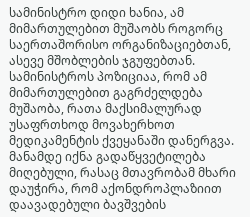სამინისტრო დიდი ხანია, ამ მიმართულებით მუშაობს როგორც საერთაშორისო ორგანიზაციებთან, ასევე მშობლების ჯგუფებთან. სამინისტროს პოზიციაა, რომ ამ მიმართულებით გაგრძელდება მუშაობა, რათა მაქსიმალურად უსაფრთხოდ მოვახერხოთ მედიკამენტის ქვეყანაში დანერგვა. მანამდე იქნა გადაწყვეტილება მიღებული, რასაც მთავრობამ მხარი დაუჭირა, რომ აქონდროპლაზიით დაავადებული ბავშვების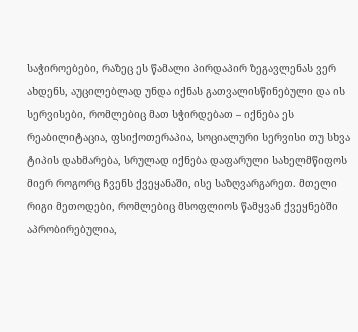საჭიროებები, რაზეც ეს წამალი პირდაპირ ზეგავლენას ვერ ახდენს, აუცილებლად უნდა იქნას გათვალისწინებული და ის სერვისები, რომლებიც მათ სჭირდებათ – იქნება ეს რეაბილიტაცია, ფსიქოთერაპია, სოციალური სერვისი თუ სხვა ტიპის დახმარება, სრულად იქნება დაფარული სახელმწიფოს მიერ როგორც ჩვენს ქვეყანაში, ისე საზღვარგარეთ. მთელი რიგი მეთოდები, რომლებიც მსოფლიოს წამყვან ქვეყნებში აპრობირებულია,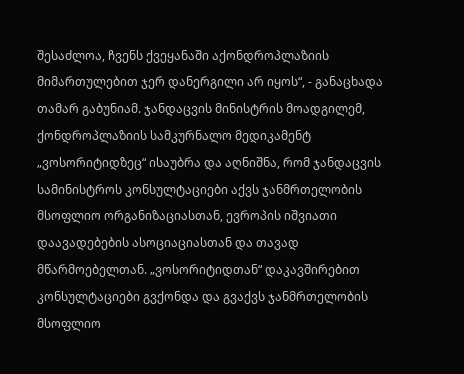შესაძლოა, ჩვენს ქვეყანაში აქონდროპლაზიის მიმართულებით ჯერ დანერგილი არ იყოს“, - განაცხადა თამარ გაბუნიამ. ჯანდაცვის მინისტრის მოადგილემ, ქონდროპლაზიის სამკურნალო მედიკამენტ „ვოსორიტიდზეც“ ისაუბრა და აღნიშნა, რომ ჯანდაცვის სამინისტროს კონსულტაციები აქვს ჯანმრთელობის მსოფლიო ორგანიზაციასთან, ევროპის იშვიათი დაავადებების ასოციაციასთან და თავად მწარმოებელთან. „ვოსორიტიდთან“ დაკავშირებით კონსულტაციები გვქონდა და გვაქვს ჯანმრთელობის მსოფლიო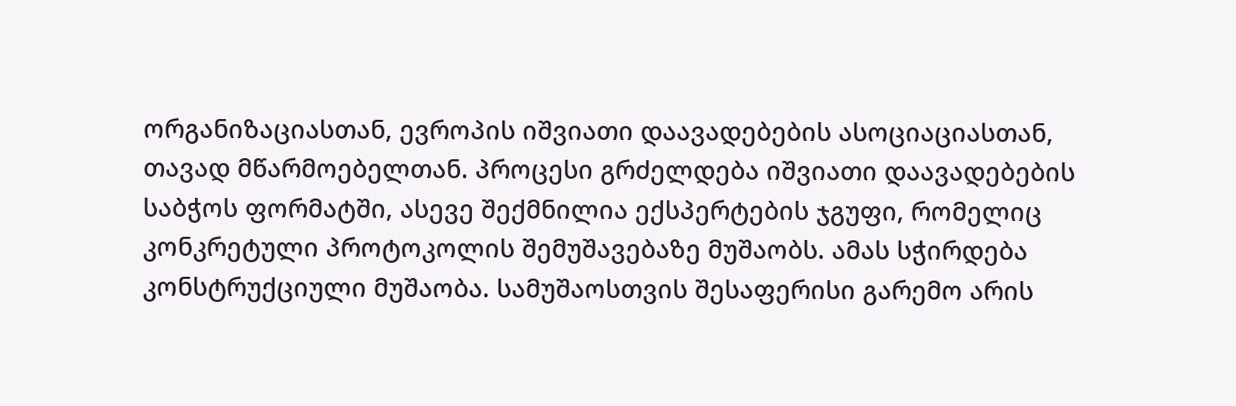ორგანიზაციასთან, ევროპის იშვიათი დაავადებების ასოციაციასთან, თავად მწარმოებელთან. პროცესი გრძელდება იშვიათი დაავადებების საბჭოს ფორმატში, ასევე შექმნილია ექსპერტების ჯგუფი, რომელიც კონკრეტული პროტოკოლის შემუშავებაზე მუშაობს. ამას სჭირდება კონსტრუქციული მუშაობა. სამუშაოსთვის შესაფერისი გარემო არის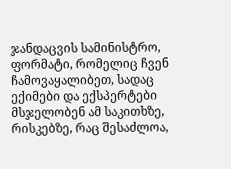ჯანდაცვის სამინისტრო, ფორმატი, რომელიც ჩვენ ჩამოვაყალიბეთ, სადაც ექიმები და ექსპერტები მსჯელობენ ამ საკითხზე, რისკებზე, რაც შესაძლოა,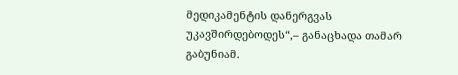მედიკამენტის დანერგვას უკავშირდებოდეს“,– განაცხადა თამარ გაბუნიამ.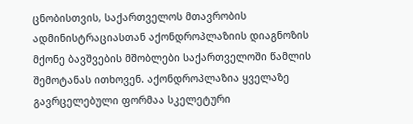ცნობისთვის, საქართველოს მთავრობის ადმინისტრაციასთან აქონდროპლაზიის დიაგნოზის მქონე ბავშვების მშობლები საქართველოში წამლის შემოტანას ითხოვენ. აქონდროპლაზია ყველაზე გავრცელებული ფორმაა სკელეტური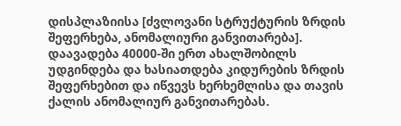დისპლაზიისა [ძვლოვანი სტრუქტურის ზრდის შეფერხება, ანომალიური განვითარება]. დაავადება 40000-ში ერთ ახალშობილს უდგინდება და ხასიათდება კიდურების ზრდის შეფერხებით და იწვევს ხერხემლისა და თავის ქალის ანომალიურ განვითარებას.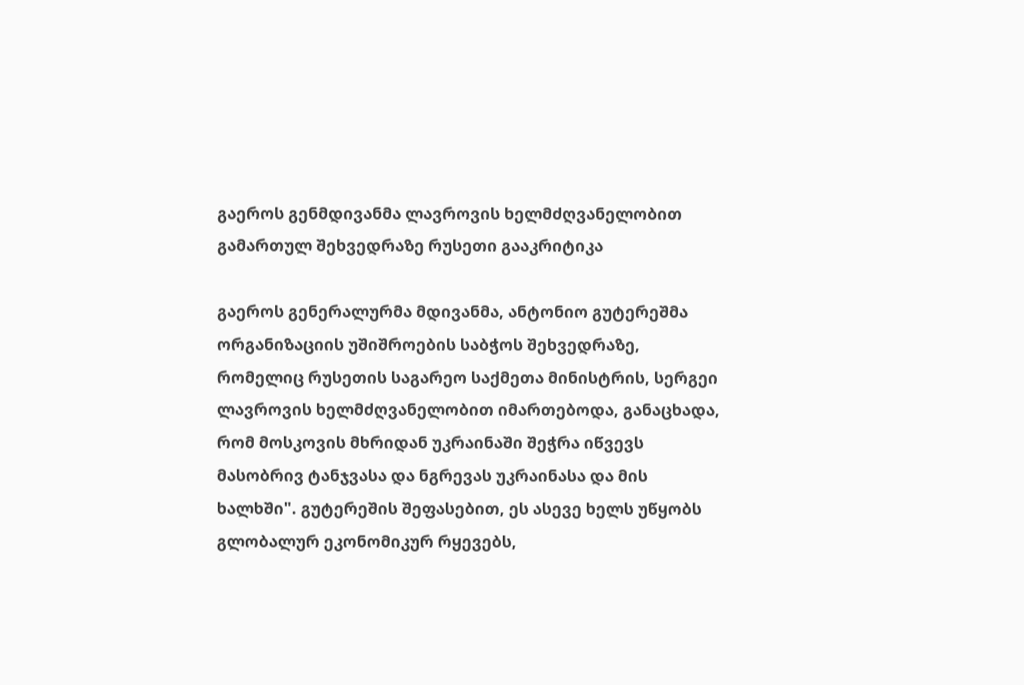გაეროს გენმდივანმა ლავროვის ხელმძღვანელობით გამართულ შეხვედრაზე რუსეთი გააკრიტიკა

გაეროს გენერალურმა მდივანმა, ანტონიო გუტერეშმა ორგანიზაციის უშიშროების საბჭოს შეხვედრაზე, რომელიც რუსეთის საგარეო საქმეთა მინისტრის, სერგეი ლავროვის ხელმძღვანელობით იმართებოდა, განაცხადა, რომ მოსკოვის მხრიდან უკრაინაში შეჭრა იწვევს მასობრივ ტანჯვასა და ნგრევას უკრაინასა და მის ხალხში". გუტერეშის შეფასებით, ეს ასევე ხელს უწყობს გლობალურ ეკონომიკურ რყევებს,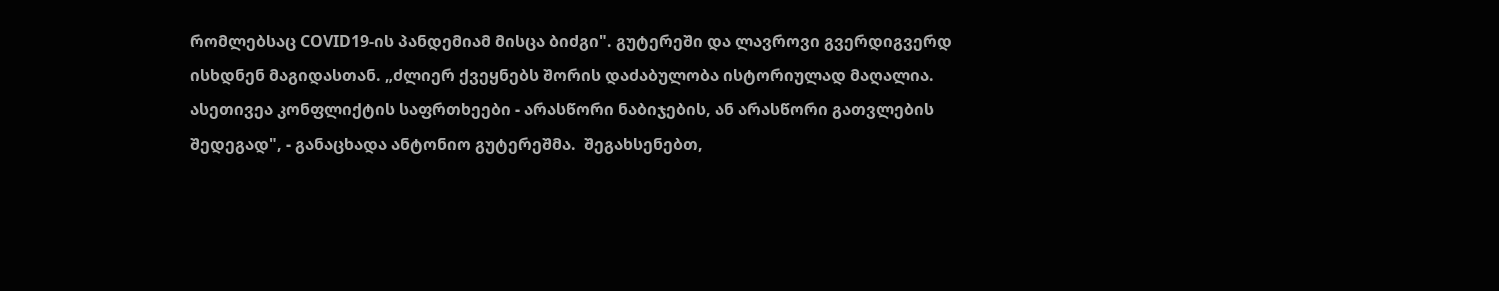რომლებსაც COVID19-ის პანდემიამ მისცა ბიძგი". გუტერეში და ლავროვი გვერდიგვერდ ისხდნენ მაგიდასთან. „ძლიერ ქვეყნებს შორის დაძაბულობა ისტორიულად მაღალია. ასეთივეა კონფლიქტის საფრთხეები - არასწორი ნაბიჯების, ან არასწორი გათვლების შედეგად", - განაცხადა ანტონიო გუტერეშმა.  შეგახსენებთ,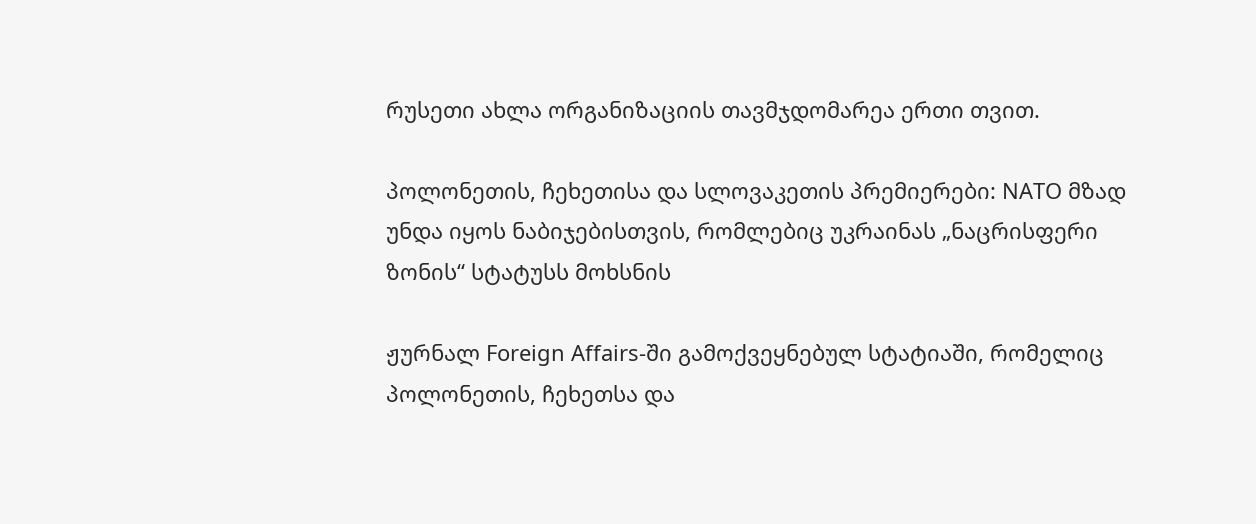რუსეთი ახლა ორგანიზაციის თავმჯდომარეა ერთი თვით.

პოლონეთის, ჩეხეთისა და სლოვაკეთის პრემიერები: NATO მზად უნდა იყოს ნაბიჯებისთვის, რომლებიც უკრაინას „ნაცრისფერი ზონის“ სტატუსს მოხსნის

ჟურნალ Foreign Affairs-ში გამოქვეყნებულ სტატიაში, რომელიც პოლონეთის, ჩეხეთსა და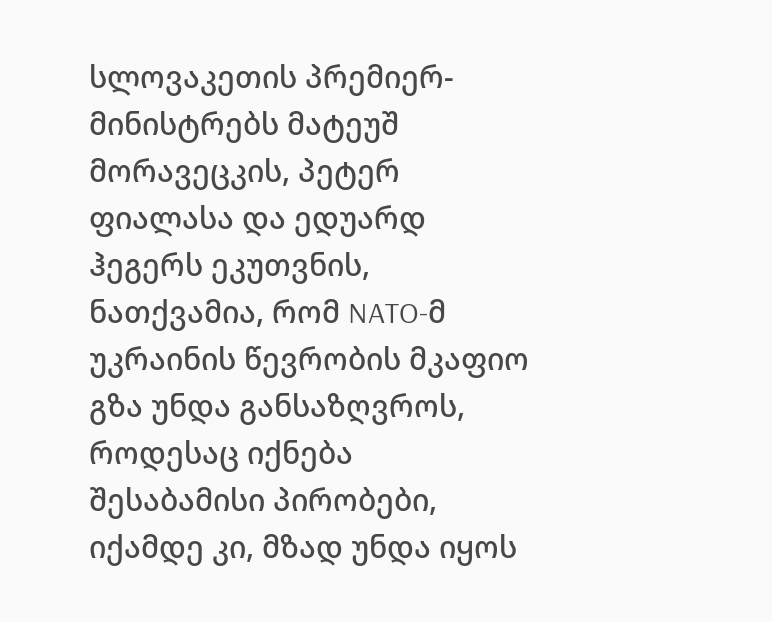სლოვაკეთის პრემიერ-მინისტრებს მატეუშ მორავეცკის, პეტერ ფიალასა და ედუარდ ჰეგერს ეკუთვნის, ნათქვამია, რომ NATO-მ უკრაინის წევრობის მკაფიო გზა უნდა განსაზღვროს, როდესაც იქნება შესაბამისი პირობები, იქამდე კი, მზად უნდა იყოს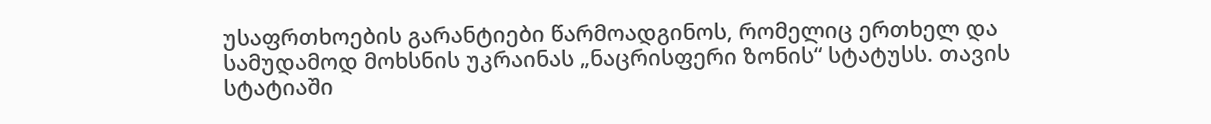უსაფრთხოების გარანტიები წარმოადგინოს, რომელიც ერთხელ და სამუდამოდ მოხსნის უკრაინას „ნაცრისფერი ზონის“ სტატუსს. თავის სტატიაში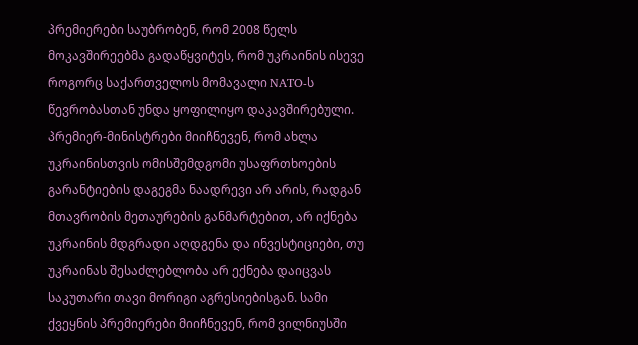პრემიერები საუბრობენ, რომ 2008 წელს მოკავშირეებმა გადაწყვიტეს, რომ უკრაინის ისევე როგორც საქართველოს მომავალი NATO-ს წევრობასთან უნდა ყოფილიყო დაკავშირებული. პრემიერ-მინისტრები მიიჩნევენ, რომ ახლა უკრაინისთვის ომისშემდგომი უსაფრთხოების გარანტიების დაგეგმა ნაადრევი არ არის, რადგან მთავრობის მეთაურების განმარტებით, არ იქნება უკრაინის მდგრადი აღდგენა და ინვესტიციები, თუ უკრაინას შესაძლებლობა არ ექნება დაიცვას საკუთარი თავი მორიგი აგრესიებისგან. სამი ქვეყნის პრემიერები მიიჩნევენ, რომ ვილნიუსში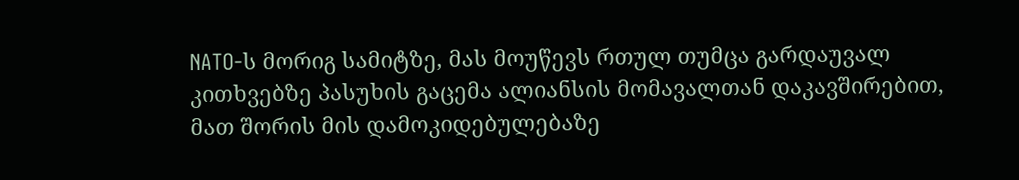NATO-ს მორიგ სამიტზე, მას მოუწევს რთულ თუმცა გარდაუვალ კითხვებზე პასუხის გაცემა ალიანსის მომავალთან დაკავშირებით, მათ შორის მის დამოკიდებულებაზე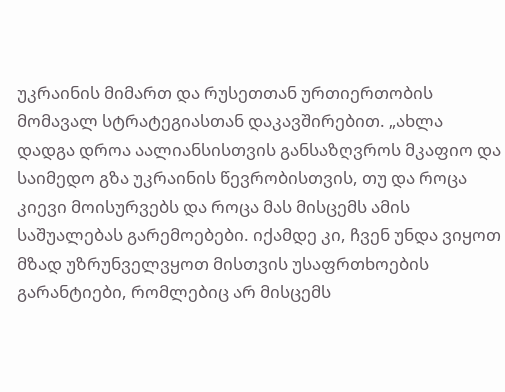უკრაინის მიმართ და რუსეთთან ურთიერთობის მომავალ სტრატეგიასთან დაკავშირებით. „ახლა დადგა დროა აალიანსისთვის განსაზღვროს მკაფიო და საიმედო გზა უკრაინის წევრობისთვის, თუ და როცა კიევი მოისურვებს და როცა მას მისცემს ამის საშუალებას გარემოებები. იქამდე კი, ჩვენ უნდა ვიყოთ მზად უზრუნველვყოთ მისთვის უსაფრთხოების გარანტიები, რომლებიც არ მისცემს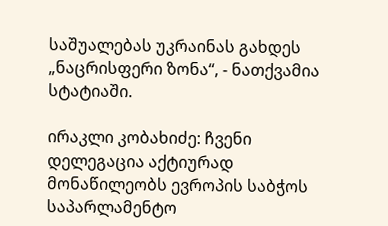საშუალებას უკრაინას გახდეს „ნაცრისფერი ზონა“, - ნათქვამია სტატიაში.

ირაკლი კობახიძე: ჩვენი დელეგაცია აქტიურად მონაწილეობს ევროპის საბჭოს საპარლამენტო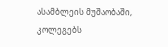ასამბლეის მუშაობაში, კოლეგებს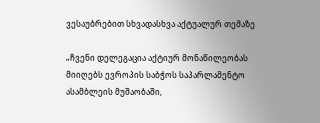ვესაუბრებით სხვადასხვა აქტუალურ თემაზე

„ჩვენი დელეგაცია აქტიურ მონაწილეობას მიიღებს ევროპის საბჭოს საპარლამენტო ასამბლეის მუშაობაში,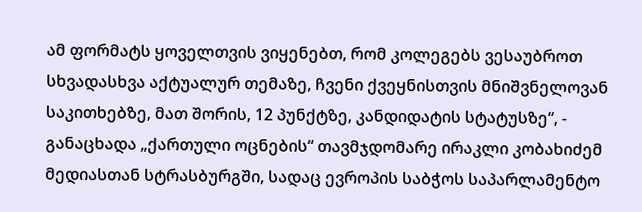ამ ფორმატს ყოველთვის ვიყენებთ, რომ კოლეგებს ვესაუბროთ სხვადასხვა აქტუალურ თემაზე, ჩვენი ქვეყნისთვის მნიშვნელოვან საკითხებზე, მათ შორის, 12 პუნქტზე, კანდიდატის სტატუსზე“, - განაცხადა „ქართული ოცნების“ თავმჯდომარე ირაკლი კობახიძემ მედიასთან სტრასბურგში, სადაც ევროპის საბჭოს საპარლამენტო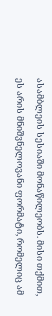ასამბლეის სესიაში მონაწილეობს. მისი თქმით, ეს არის მნიშვნელოვანი ფორმატი, რომელიც ამ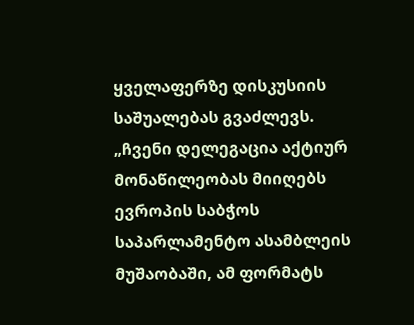ყველაფერზე დისკუსიის საშუალებას გვაძლევს. „ჩვენი დელეგაცია აქტიურ მონაწილეობას მიიღებს ევროპის საბჭოს საპარლამენტო ასამბლეის მუშაობაში, ამ ფორმატს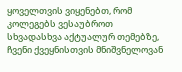ყოველთვის ვიყენებთ, რომ კოლეგებს ვესაუბროთ სხვადასხვა აქტუალურ თემებზე, ჩვენი ქვეყნისთვის მნიშვნელოვან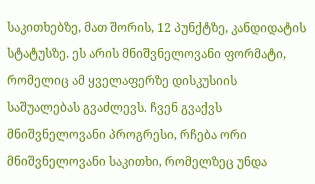საკითხებზე, მათ შორის, 12 პუნქტზე, კანდიდატის სტატუსზე. ეს არის მნიშვნელოვანი ფორმატი, რომელიც ამ ყველაფერზე დისკუსიის საშუალებას გვაძლევს. ჩვენ გვაქვს მნიშვნელოვანი პროგრესი, რჩება ორი მნიშვნელოვანი საკითხი, რომელზეც უნდა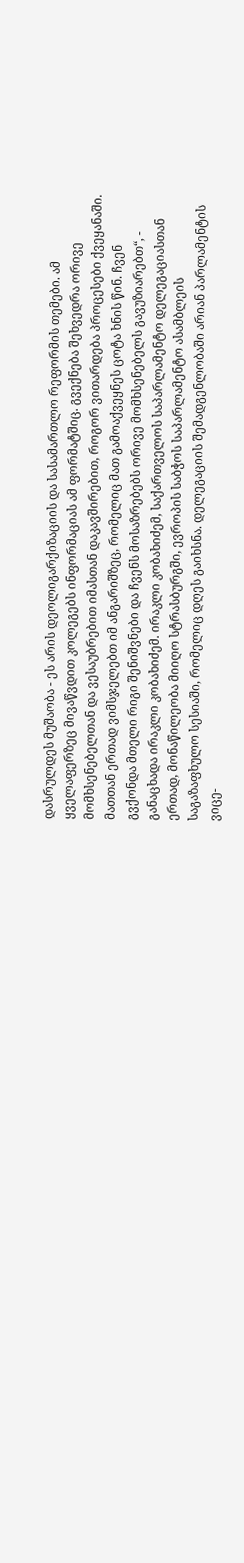დასრულდეს მუშაობა - ეს არის დეოლიგარქიზაციის და სასამართლო რეფორმის თემები. ამ ყველაფერზეც მივაწვდით კოლეგებს ინფორმაციას ამ ფორმატშიც. გვექნება შეხვედრა ორივე მომხსენებელთან და ვესაუბრებით იმასთან დაკავშირებით, როგორ ვითარდება პროცესები ქვეყანაში. მათთან ერთად ვიმსჯელებთ იმ ანგარიშზეც, რომელიც მათ გამოაქვეყნეს ცოტა ხნის წინ. ჩვენ გვქონდა მთელი რიგი შენიშვნები და ჩვენს მოსაზრებებს ორივე მომხსენებელს გავუზიარებთ“, - განაცხადა ირაკლი კობახიძემ. ირაკლი კობახიძემ, საქართველოს საპარლამენტო დელეგაციასთან ერთად, მონაწილეობა მიიღო სტრასბურგში, ევროპის საბჭოს საპარლამენტო ასამბლეის საგაზაფხულო სესიაში, რომელიც დღეს გაიხსნა. დელეგაციის შემადგენლობაში არიან პარლამენტის ვიცე-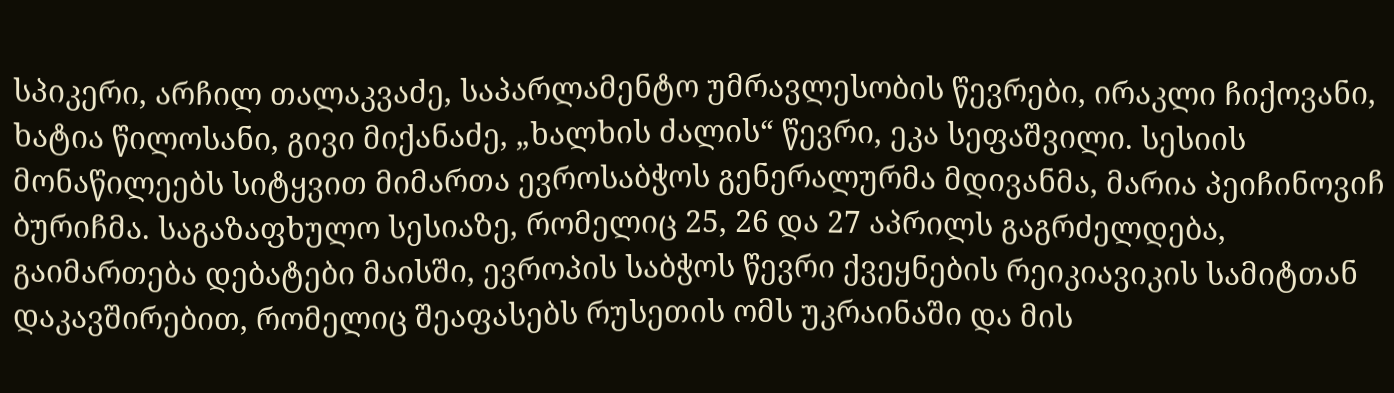სპიკერი, არჩილ თალაკვაძე, საპარლამენტო უმრავლესობის წევრები, ირაკლი ჩიქოვანი, ხატია წილოსანი, გივი მიქანაძე, „ხალხის ძალის“ წევრი, ეკა სეფაშვილი. სესიის მონაწილეებს სიტყვით მიმართა ევროსაბჭოს გენერალურმა მდივანმა, მარია პეიჩინოვიჩ ბურიჩმა. საგაზაფხულო სესიაზე, რომელიც 25, 26 და 27 აპრილს გაგრძელდება, გაიმართება დებატები მაისში, ევროპის საბჭოს წევრი ქვეყნების რეიკიავიკის სამიტთან დაკავშირებით, რომელიც შეაფასებს რუსეთის ომს უკრაინაში და მის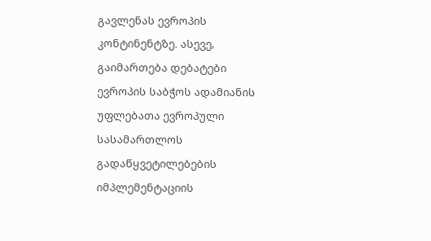გავლენას ევროპის კონტინენტზე. ასევე, გაიმართება დებატები ევროპის საბჭოს ადამიანის უფლებათა ევროპული სასამართლოს გადაწყვეტილებების იმპლემენტაციის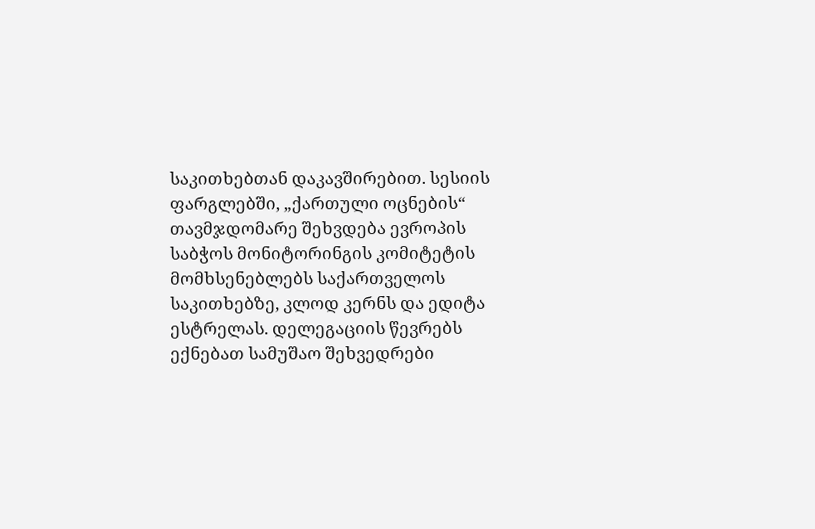საკითხებთან დაკავშირებით. სესიის ფარგლებში, „ქართული ოცნების“ თავმჯდომარე შეხვდება ევროპის საბჭოს მონიტორინგის კომიტეტის მომხსენებლებს საქართველოს საკითხებზე, კლოდ კერნს და ედიტა ესტრელას. დელეგაციის წევრებს ექნებათ სამუშაო შეხვედრები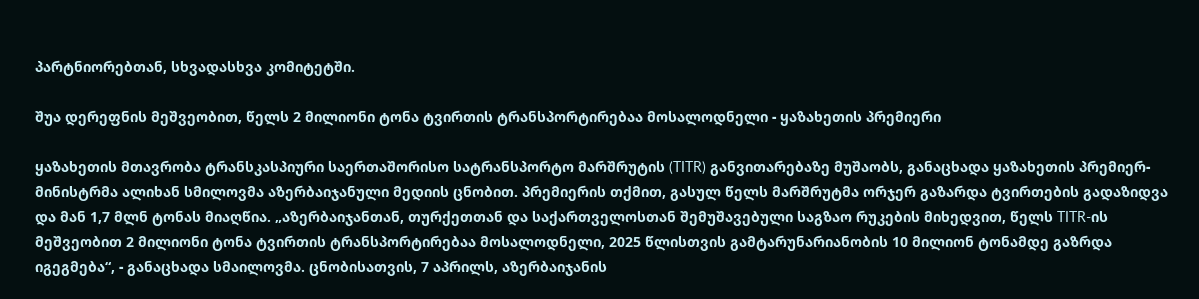პარტნიორებთან, სხვადასხვა კომიტეტში.

შუა დერეფნის მეშვეობით, წელს 2 მილიონი ტონა ტვირთის ტრანსპორტირებაა მოსალოდნელი - ყაზახეთის პრემიერი

ყაზახეთის მთავრობა ტრანსკასპიური საერთაშორისო სატრანსპორტო მარშრუტის (TITR) განვითარებაზე მუშაობს, განაცხადა ყაზახეთის პრემიერ-მინისტრმა ალიხან სმილოვმა აზერბაიჯანული მედიის ცნობით. პრემიერის თქმით, გასულ წელს მარშრუტმა ორჯერ გაზარდა ტვირთების გადაზიდვა და მან 1,7 მლნ ტონას მიაღწია. „აზერბაიჯანთან, თურქეთთან და საქართველოსთან შემუშავებული საგზაო რუკების მიხედვით, წელს TITR-ის მეშვეობით 2 მილიონი ტონა ტვირთის ტრანსპორტირებაა მოსალოდნელი, 2025 წლისთვის გამტარუნარიანობის 10 მილიონ ტონამდე გაზრდა იგეგმება“, - განაცხადა სმაილოვმა. ცნობისათვის, 7 აპრილს, აზერბაიჯანის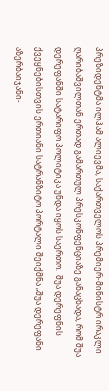პრეზიდენტმა ილჰამ ალიევმა, საქართველოს პრემიერ-მინისტრ ირაკლი ღარიბაშვილთან ერთად გამართულ პრესკონფენციაზე განაცხადა, რომ შუა დერეფანში სატარიფო პოლიტიკა უნდა იყოს საერთო.  შუა დერეფნის ქვეყნებისთვის ერთიანი სატრანზიტო პორტალი შეიქმნა „შუა დერეფანი აზერბაიჯანი-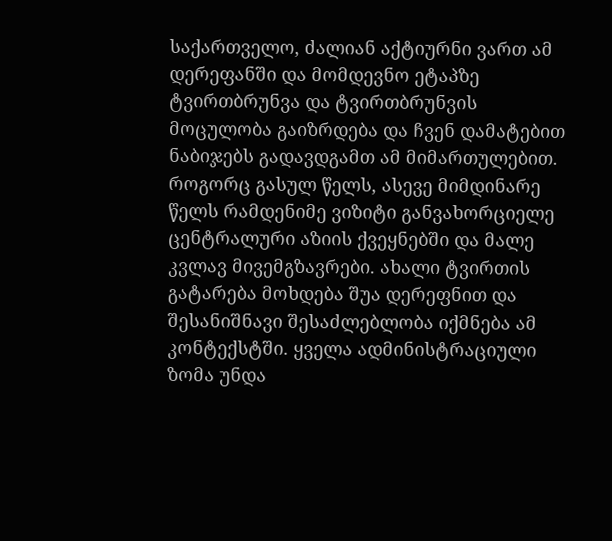საქართველო, ძალიან აქტიურნი ვართ ამ დერეფანში და მომდევნო ეტაპზე ტვირთბრუნვა და ტვირთბრუნვის მოცულობა გაიზრდება და ჩვენ დამატებით ნაბიჯებს გადავდგამთ ამ მიმართულებით. როგორც გასულ წელს, ასევე მიმდინარე წელს რამდენიმე ვიზიტი განვახორციელე ცენტრალური აზიის ქვეყნებში და მალე კვლავ მივემგზავრები. ახალი ტვირთის გატარება მოხდება შუა დერეფნით და შესანიშნავი შესაძლებლობა იქმნება ამ კონტექსტში. ყველა ადმინისტრაციული ზომა უნდა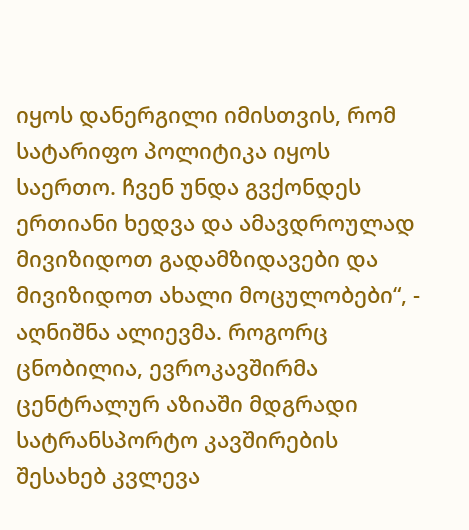იყოს დანერგილი იმისთვის, რომ სატარიფო პოლიტიკა იყოს საერთო. ჩვენ უნდა გვქონდეს ერთიანი ხედვა და ამავდროულად მივიზიდოთ გადამზიდავები და მივიზიდოთ ახალი მოცულობები“, - აღნიშნა ალიევმა. როგორც ცნობილია, ევროკავშირმა ცენტრალურ აზიაში მდგრადი სატრანსპორტო კავშირების შესახებ კვლევა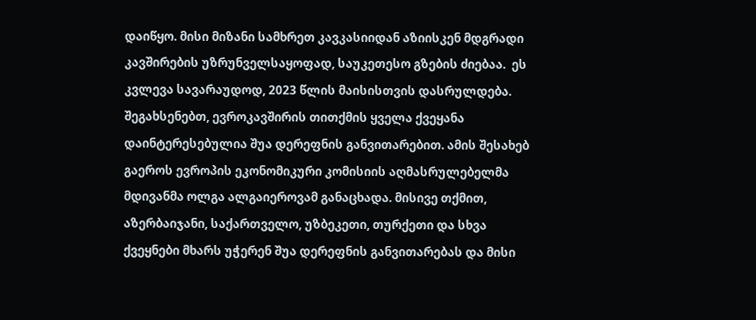დაიწყო. მისი მიზანი სამხრეთ კავკასიიდან აზიისკენ მდგრადი კავშირების უზრუნველსაყოფად, საუკეთესო გზების ძიებაა.  ეს კვლევა სავარაუდოდ, 2023 წლის მაისისთვის დასრულდება. შეგახსენებთ, ევროკავშირის თითქმის ყველა ქვეყანა დაინტერესებულია შუა დერეფნის განვითარებით. ამის შესახებ გაეროს ევროპის ეკონომიკური კომისიის აღმასრულებელმა მდივანმა ოლგა ალგაიეროვამ განაცხადა. მისივე თქმით, აზერბაიჯანი, საქართველო, უზბეკეთი, თურქეთი და სხვა ქვეყნები მხარს უჭერენ შუა დერეფნის განვითარებას და მისი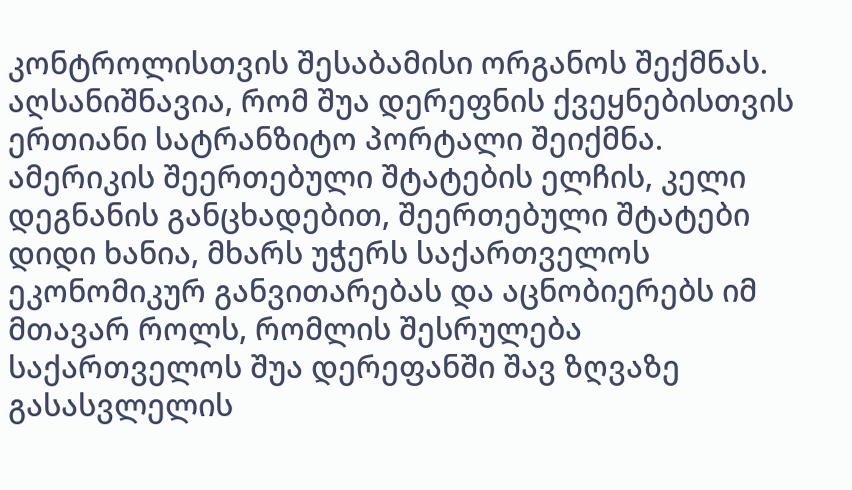კონტროლისთვის შესაბამისი ორგანოს შექმნას. აღსანიშნავია, რომ შუა დერეფნის ქვეყნებისთვის ერთიანი სატრანზიტო პორტალი შეიქმნა. ამერიკის შეერთებული შტატების ელჩის, კელი დეგნანის განცხადებით, შეერთებული შტატები დიდი ხანია, მხარს უჭერს საქართველოს ეკონომიკურ განვითარებას და აცნობიერებს იმ მთავარ როლს, რომლის შესრულება საქართველოს შუა დერეფანში შავ ზღვაზე გასასვლელის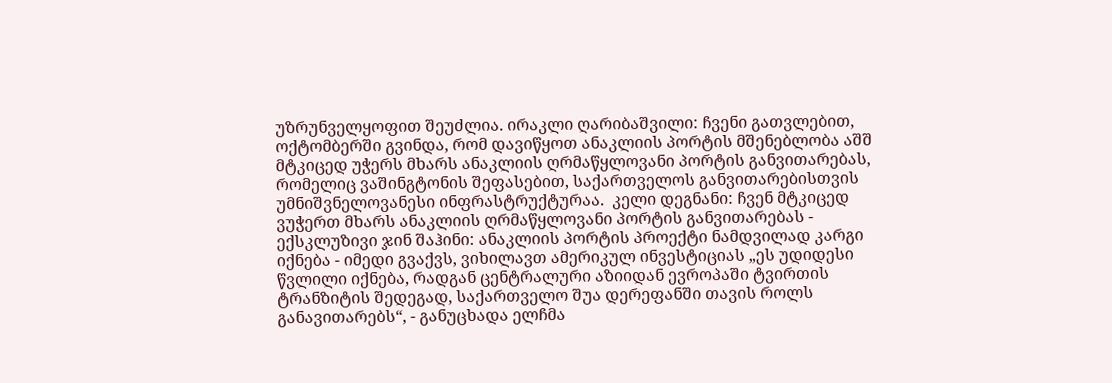უზრუნველყოფით შეუძლია. ირაკლი ღარიბაშვილი: ჩვენი გათვლებით, ოქტომბერში გვინდა, რომ დავიწყოთ ანაკლიის პორტის მშენებლობა აშშ მტკიცედ უჭერს მხარს ანაკლიის ღრმაწყლოვანი პორტის განვითარებას, რომელიც ვაშინგტონის შეფასებით, საქართველოს განვითარებისთვის უმნიშვნელოვანესი ინფრასტრუქტურაა.  კელი დეგნანი: ჩვენ მტკიცედ ვუჭერთ მხარს ანაკლიის ღრმაწყლოვანი პორტის განვითარებას - ექსკლუზივი ჯინ შაჰინი: ანაკლიის პორტის პროექტი ნამდვილად კარგი იქნება - იმედი გვაქვს, ვიხილავთ ამერიკულ ინვესტიციას „ეს უდიდესი წვლილი იქნება, რადგან ცენტრალური აზიიდან ევროპაში ტვირთის ტრანზიტის შედეგად, საქართველო შუა დერეფანში თავის როლს განავითარებს“, - განუცხადა ელჩმა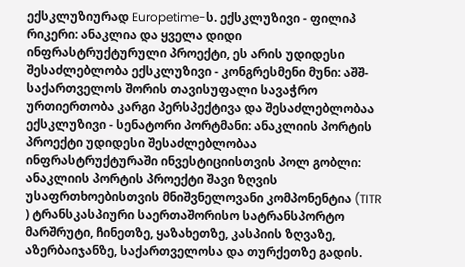ექსკლუზიურად Europetime-ს. ექსკლუზივი - ფილიპ რიკერი: ანაკლია და ყველა დიდი ინფრასტრუქტურული პროექტი, ეს არის უდიდესი შესაძლებლობა ექსკლუზივი - კონგრესმენი მუნი: აშშ-საქართველოს შორის თავისუფალი სავაჭრო ურთიერთობა კარგი პერსპექტივა და შესაძლებლობაა ექსკლუზივი - სენატორი პორტმანი: ანაკლიის პორტის პროექტი უდიდესი შესაძლებლობაა ინფრასტრუქტურაში ინვესტიციისთვის პოლ გობლი: ანაკლიის პორტის პროექტი შავი ზღვის უსაფრთხოებისთვის მნიშვნელოვანი კომპონენტია (TITR ) ტრანსკასპიური საერთაშორისო სატრანსპორტო მარშრუტი, ჩინეთზე, ყაზახეთზე, კასპიის ზღვაზე, აზერბაიჯანზე, საქართველოსა და თურქეთზე გადის.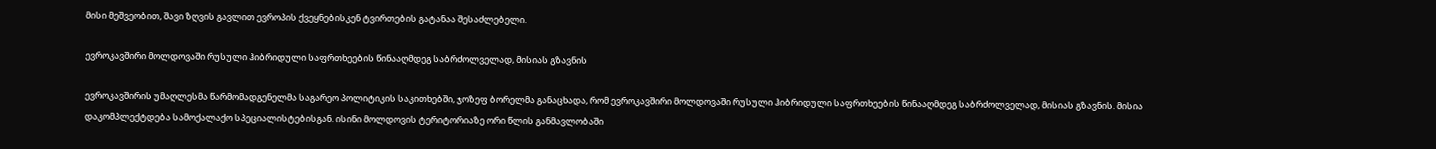მისი მეშვეობით, შავი ზღვის გავლით ევროპის ქვეყნებისკენ ტვირთების გატანაა შესაძლებელი.

ევროკავშირი მოლდოვაში რუსული ჰიბრიდული საფრთხეების წინააღმდეგ საბრძოლველად, მისიას გზავნის

ევროკავშირის უმაღლესმა წარმომადგენელმა საგარეო პოლიტიკის საკითხებში, ჯოზეფ ბორელმა განაცხადა, რომ ევროკავშირი მოლდოვაში რუსული ჰიბრიდული საფრთხეების წინააღმდეგ საბრძოლველად, მისიას გზავნის. მისია დაკომპლექტდება სამოქალაქო სპეციალისტებისგან. ისინი მოლდოვის ტერიტორიაზე ორი წლის განმავლობაში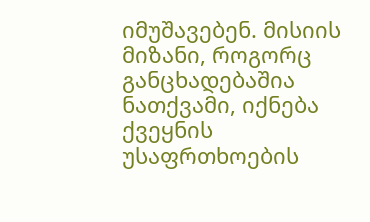იმუშავებენ. მისიის მიზანი, როგორც განცხადებაშია ნათქვამი, იქნება ქვეყნის უსაფრთხოების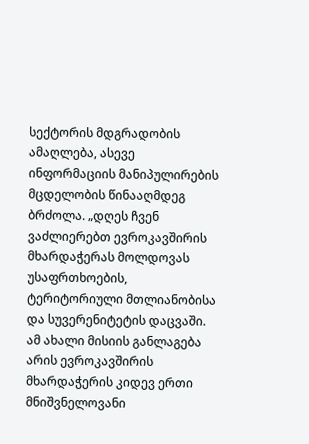სექტორის მდგრადობის ამაღლება, ასევე ინფორმაციის მანიპულირების მცდელობის წინააღმდეგ ბრძოლა. „დღეს ჩვენ ვაძლიერებთ ევროკავშირის მხარდაჭერას მოლდოვას უსაფრთხოების, ტერიტორიული მთლიანობისა და სუვერენიტეტის დაცვაში. ამ ახალი მისიის განლაგება არის ევროკავშირის მხარდაჭერის კიდევ ერთი მნიშვნელოვანი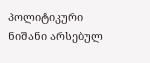პოლიტიკური ნიშანი არსებულ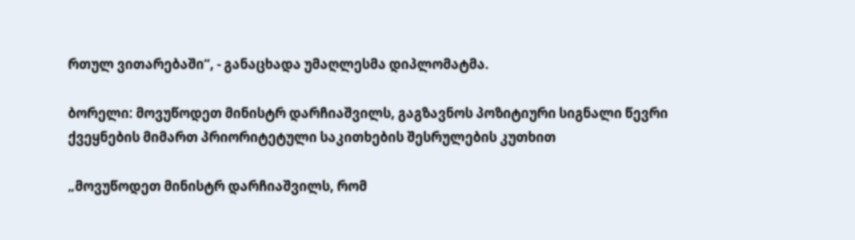რთულ ვითარებაში“, - განაცხადა უმაღლესმა დიპლომატმა.

ბორელი: მოვუწოდეთ მინისტრ დარჩიაშვილს, გაგზავნოს პოზიტიური სიგნალი წევრი ქვეყნების მიმართ პრიორიტეტული საკითხების შესრულების კუთხით

„მოვუწოდეთ მინისტრ დარჩიაშვილს, რომ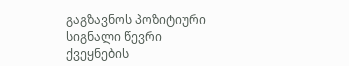გაგზავნოს პოზიტიური სიგნალი წევრი ქვეყნების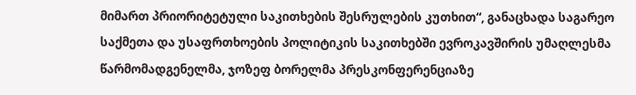მიმართ პრიორიტეტული საკითხების შესრულების კუთხით“, განაცხადა საგარეო საქმეთა და უსაფრთხოების პოლიტიკის საკითხებში ევროკავშირის უმაღლესმა წარმომადგენელმა, ჯოზეფ ბორელმა პრესკონფერენციაზე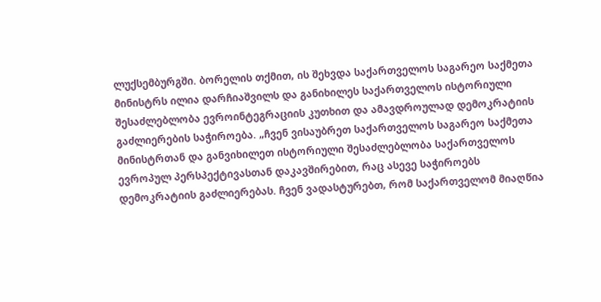ლუქსემბურგში. ბორელის თქმით, ის შეხვდა საქართველოს საგარეო საქმეთა მინისტრს ილია დარჩიაშვილს და განიხილეს საქართველოს ისტორიული შესაძლებლობა ევროინტეგრაციის კუთხით და ამავდროულად დემოკრატიის გაძლიერების საჭიროება. „ჩვენ ვისაუბრეთ საქართველოს საგარეო საქმეთა მინისტრთან და განვიხილეთ ისტორიული შესაძლებლობა საქართველოს ევროპულ პერსპექტივასთან დაკავშირებით, რაც ასევე საჭიროებს დემოკრატიის გაძლიერებას. ჩვენ ვადასტურებთ, რომ საქართველომ მიაღწია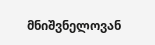მნიშვნელოვან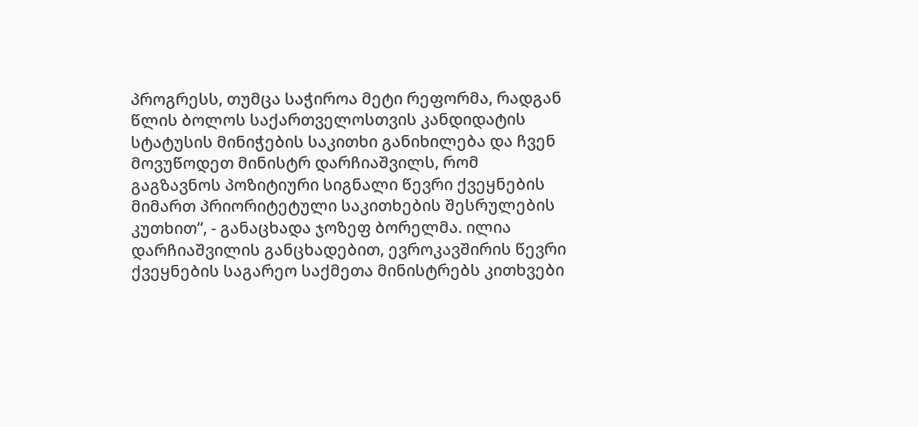პროგრესს, თუმცა საჭიროა მეტი რეფორმა, რადგან წლის ბოლოს საქართველოსთვის კანდიდატის სტატუსის მინიჭების საკითხი განიხილება და ჩვენ მოვუწოდეთ მინისტრ დარჩიაშვილს, რომ გაგზავნოს პოზიტიური სიგნალი წევრი ქვეყნების მიმართ პრიორიტეტული საკითხების შესრულების კუთხით“, - განაცხადა ჯოზეფ ბორელმა. ილია დარჩიაშვილის განცხადებით, ევროკავშირის წევრი ქვეყნების საგარეო საქმეთა მინისტრებს კითხვები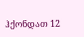ჰქონდათ 12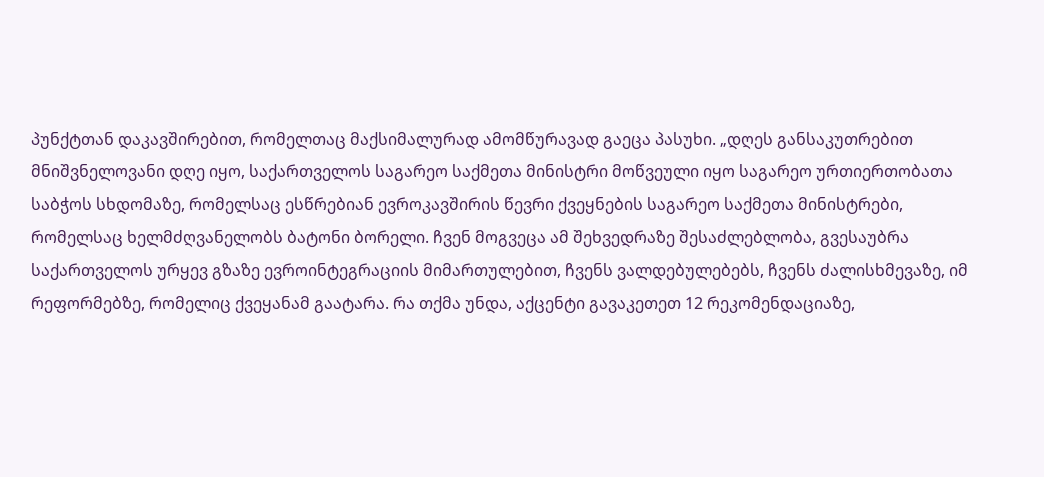პუნქტთან დაკავშირებით, რომელთაც მაქსიმალურად ამომწურავად გაეცა პასუხი. „დღეს განსაკუთრებით მნიშვნელოვანი დღე იყო, საქართველოს საგარეო საქმეთა მინისტრი მოწვეული იყო საგარეო ურთიერთობათა საბჭოს სხდომაზე, რომელსაც ესწრებიან ევროკავშირის წევრი ქვეყნების საგარეო საქმეთა მინისტრები, რომელსაც ხელმძღვანელობს ბატონი ბორელი. ჩვენ მოგვეცა ამ შეხვედრაზე შესაძლებლობა, გვესაუბრა საქართველოს ურყევ გზაზე ევროინტეგრაციის მიმართულებით, ჩვენს ვალდებულებებს, ჩვენს ძალისხმევაზე, იმ რეფორმებზე, რომელიც ქვეყანამ გაატარა. რა თქმა უნდა, აქცენტი გავაკეთეთ 12 რეკომენდაციაზე,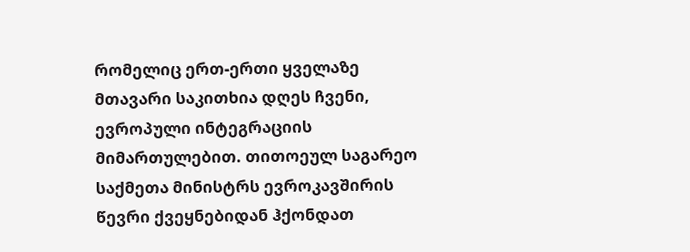რომელიც ერთ-ერთი ყველაზე მთავარი საკითხია დღეს ჩვენი, ევროპული ინტეგრაციის მიმართულებით. თითოეულ საგარეო საქმეთა მინისტრს ევროკავშირის წევრი ქვეყნებიდან ჰქონდათ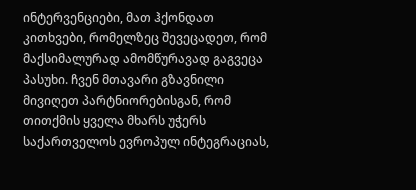ინტერვენციები, მათ ჰქონდათ კითხვები, რომელზეც შევეცადეთ, რომ მაქსიმალურად ამომწურავად გაგვეცა პასუხი. ჩვენ მთავარი გზავნილი მივიღეთ პარტნიორებისგან, რომ თითქმის ყველა მხარს უჭერს საქართველოს ევროპულ ინტეგრაციას,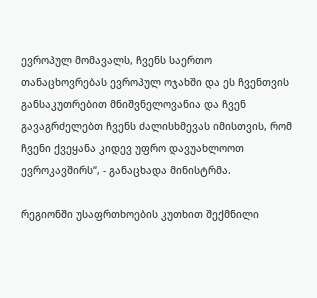ევროპულ მომავალს, ჩვენს საერთო თანაცხოვრებას ევროპულ ოჯახში და ეს ჩვენთვის განსაკუთრებით მნიშვნელოვანია და ჩვენ გავაგრძელებთ ჩვენს ძალისხმევას იმისთვის, რომ ჩვენი ქვეყანა კიდევ უფრო დავუახლოოთ ევროკავშირს“, - განაცხადა მინისტრმა.

რეგიონში უსაფრთხოების კუთხით შექმნილი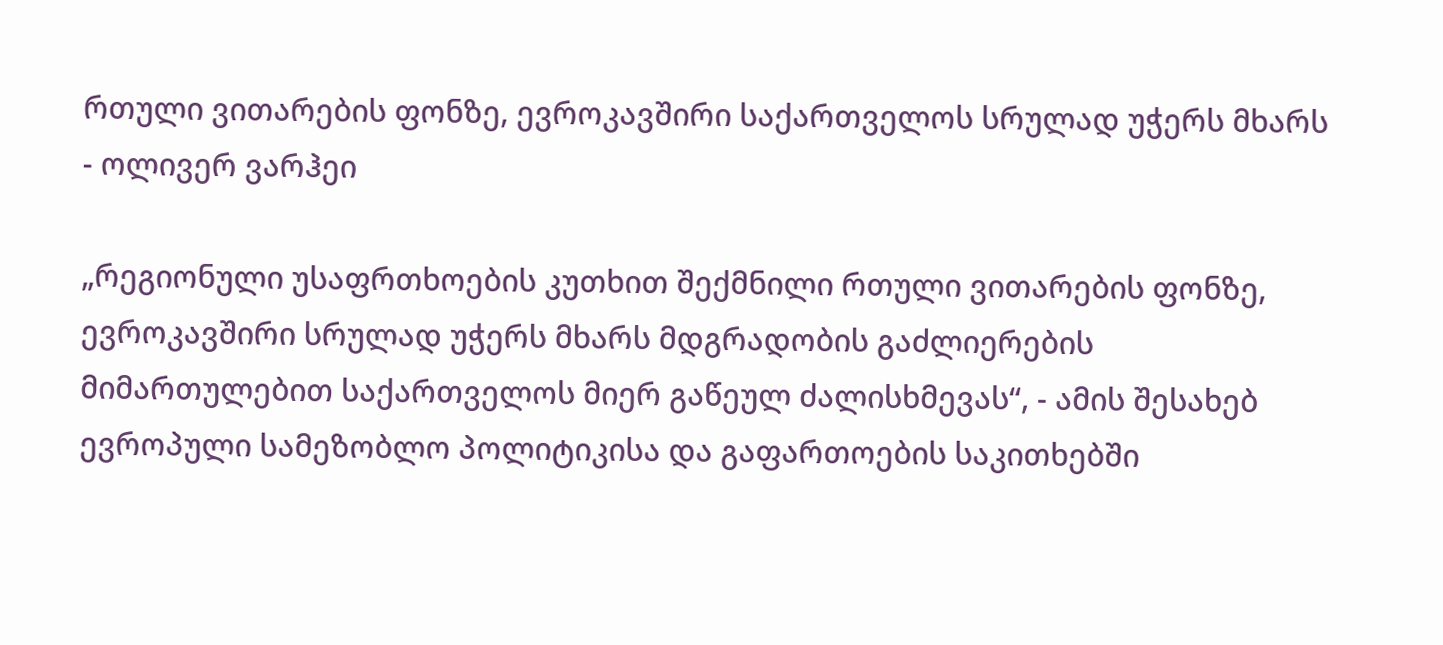რთული ვითარების ფონზე, ევროკავშირი საქართველოს სრულად უჭერს მხარს - ოლივერ ვარჰეი

„რეგიონული უსაფრთხოების კუთხით შექმნილი რთული ვითარების ფონზე, ევროკავშირი სრულად უჭერს მხარს მდგრადობის გაძლიერების მიმართულებით საქართველოს მიერ გაწეულ ძალისხმევას“, - ამის შესახებ ევროპული სამეზობლო პოლიტიკისა და გაფართოების საკითხებში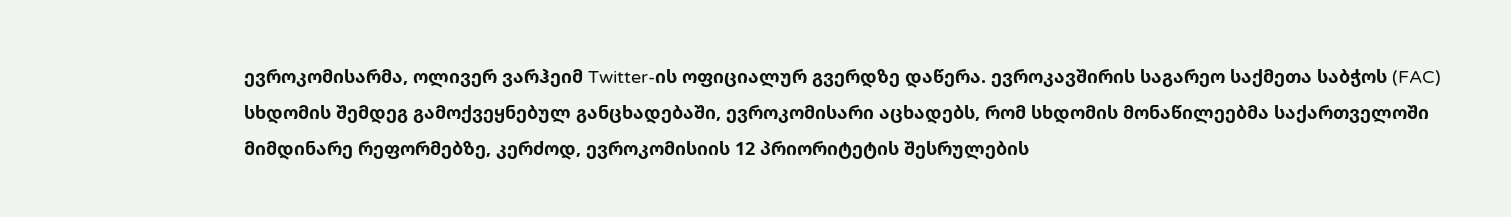ევროკომისარმა, ოლივერ ვარჰეიმ Twitter-ის ოფიციალურ გვერდზე დაწერა. ევროკავშირის საგარეო საქმეთა საბჭოს (FAC) სხდომის შემდეგ გამოქვეყნებულ განცხადებაში, ევროკომისარი აცხადებს, რომ სხდომის მონაწილეებმა საქართველოში მიმდინარე რეფორმებზე, კერძოდ, ევროკომისიის 12 პრიორიტეტის შესრულების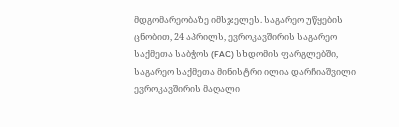მდგომარეობაზე იმსჯელეს. საგარეო უწყების ცნობით, 24 აპრილს, ევროკავშირის საგარეო საქმეთა საბჭოს (FAC) სხდომის ფარგლებში, საგარეო საქმეთა მინისტრი ილია დარჩიაშვილი ევროკავშირის მაღალი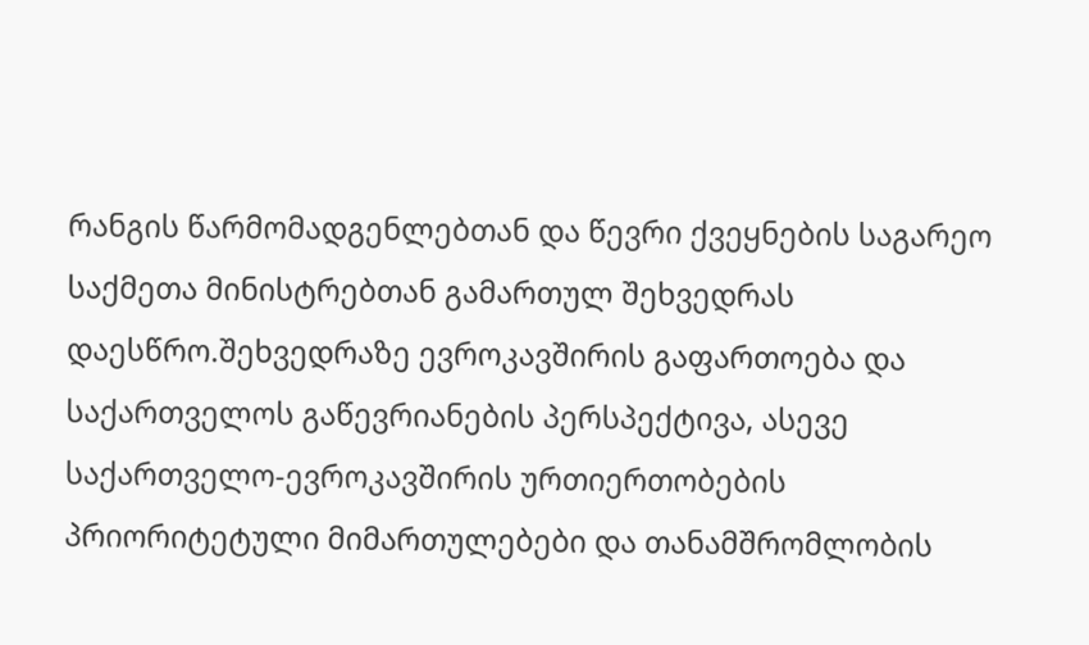რანგის წარმომადგენლებთან და წევრი ქვეყნების საგარეო საქმეთა მინისტრებთან გამართულ შეხვედრას დაესწრო.შეხვედრაზე ევროკავშირის გაფართოება და საქართველოს გაწევრიანების პერსპექტივა, ასევე საქართველო-ევროკავშირის ურთიერთობების პრიორიტეტული მიმართულებები და თანამშრომლობის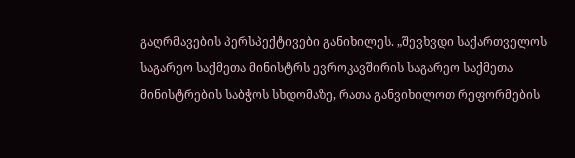გაღრმავების პერსპექტივები განიხილეს. „შევხვდი საქართველოს საგარეო საქმეთა მინისტრს ევროკავშირის საგარეო საქმეთა მინისტრების საბჭოს სხდომაზე, რათა განვიხილოთ რეფორმების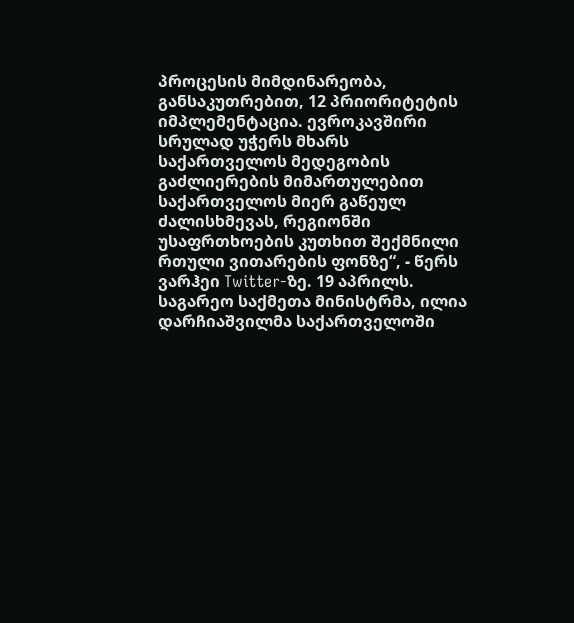პროცესის მიმდინარეობა, განსაკუთრებით, 12 პრიორიტეტის იმპლემენტაცია. ევროკავშირი სრულად უჭერს მხარს საქართველოს მედეგობის გაძლიერების მიმართულებით საქართველოს მიერ გაწეულ ძალისხმევას, რეგიონში უსაფრთხოების კუთხით შექმნილი რთული ვითარების ფონზე“, - წერს ვარჰეი Twitter-ზე. 19 აპრილს. საგარეო საქმეთა მინისტრმა, ილია დარჩიაშვილმა საქართველოში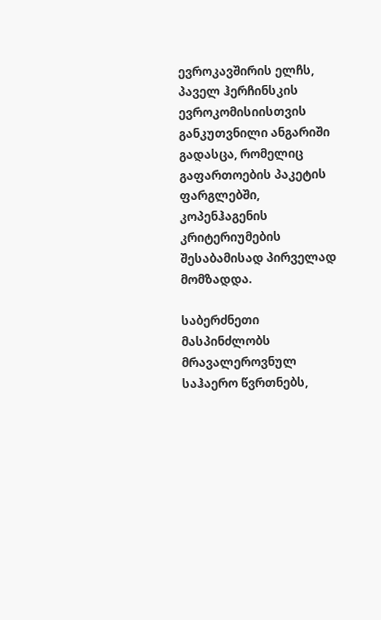ევროკავშირის ელჩს, პაველ ჰერჩინსკის ევროკომისიისთვის განკუთვნილი ანგარიში გადასცა, რომელიც გაფართოების პაკეტის ფარგლებში, კოპენჰაგენის კრიტერიუმების შესაბამისად პირველად მომზადდა.

საბერძნეთი მასპინძლობს მრავალეროვნულ საჰაერო წვრთნებს,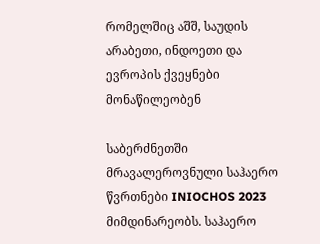რომელშიც აშშ, საუდის არაბეთი, ინდოეთი და ევროპის ქვეყნები მონაწილეობენ

საბერძნეთში მრავალეროვნული საჰაერო წვრთნები INIOCHOS 2023 მიმდინარეობს. საჰაერო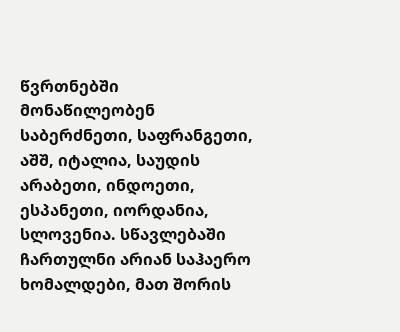წვრთნებში მონაწილეობენ საბერძნეთი, საფრანგეთი, აშშ, იტალია, საუდის არაბეთი, ინდოეთი, ესპანეთი, იორდანია, სლოვენია. სწავლებაში ჩართულნი არიან საჰაერო ხომალდები, მათ შორის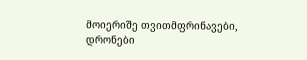მოიერიშე თვითმფრინავები, დრონები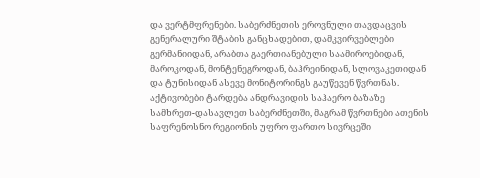და ვერტმფრენები. საბერძნეთის ეროვნული თავდაცვის გენერალური შტაბის განცხადებით, დამკვირვებლები გერმანიიდან, არაბთა გაერთიანებული საამიროებიდან, მაროკოდან, მონტენეგროდან, ბაჰრეინიდან, სლოვაკეთიდან და ტუნისიდან ასევე მონიტორინგს გაუწევენ წვრთნას. აქტივობები ტარდება ანდრავიდის საჰაერო ბაზაზე სამხრეთ-დასავლეთ საბერძნეთში, მაგრამ წვრთნები ათენის საფრენოსნო რეგიონის უფრო ფართო სივრცეში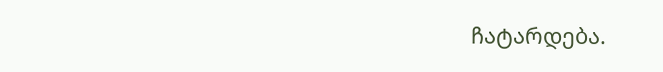ჩატარდება.